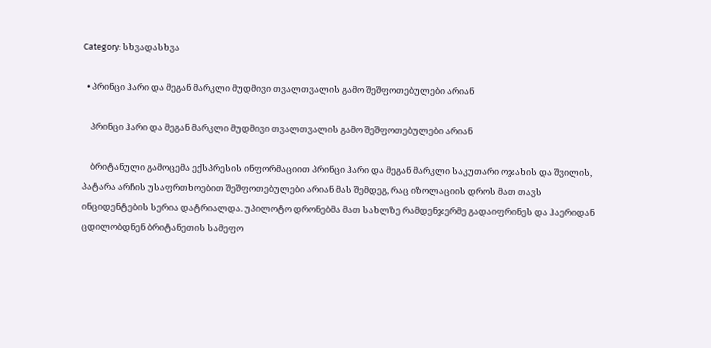Category: სხვადასხვა

  • პრინცი ჰარი და მეგან მარკლი მუდმივი თვალთვალის გამო შეშფოთებულები არიან

    პრინცი ჰარი და მეგან მარკლი მუდმივი თვალთვალის გამო შეშფოთებულები არიან

    ბრიტანული გამოცემა ექსპრესის ინფორმაციით პრინცი ჰარი და მეგან მარკლი საკუთარი ოჯახის და შვილის, პატარა არჩის უსაფრთხოებით შეშფოთებულები არიან მას შემდეგ, რაც იზოლაციის დროს მათ თავს ინციდენტების სერია დატრიალდა. უპილოტო დრონებმა მათ სახლზე რამდენჯერმე გადაიფრინეს და ჰაერიდან ცდილობდნენ ბრიტანეთის სამეფო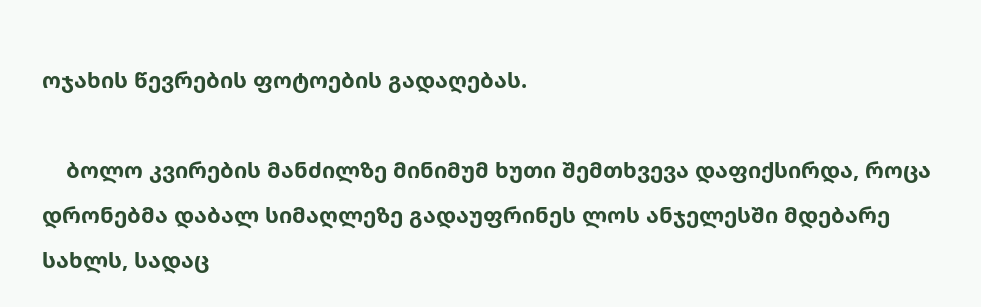ოჯახის წევრების ფოტოების გადაღებას.

    ბოლო კვირების მანძილზე მინიმუმ ხუთი შემთხვევა დაფიქსირდა, როცა დრონებმა დაბალ სიმაღლეზე გადაუფრინეს ლოს ანჯელესში მდებარე სახლს, სადაც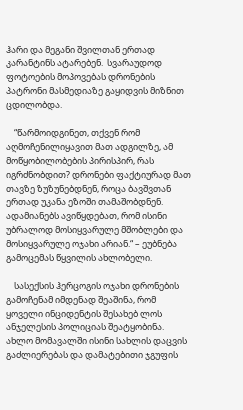ჰარი და მეგანი შვილთან ერთად კარანტინს ატარებენ.  სვარაუდოდ ფოტოების მოპოვებას დრონების პატრონი მასმედიაზე გაყიდვის მიზნით ცდილობდა.

    “წარმოიდგინეთ, თქვენ რომ აღმოჩენილიყავით მათ ადგილზე, ამ მოწყობილობების პირისპირ, რას იგრძნობდით? დრონები ფაქტიურად მათ თავზე ზუზუნებდნენ, როცა ბავშვთან ერთად უკანა ეზოში თამაშობდნენ. ადამიანებს ავიწყდებათ, რომ ისინი უბრალოდ მოსიყვარულე მშობლები და მოსიყვარულე ოჯახი არიან.“ – ეუბნება გამოცემას წყვილის ახლობელი.

    სასექსის ჰერცოგის ოჯახი დრონების გამოჩენამ იმდენად შეაშინა, რომ ყოველი ინციდენტის შესახებ ლოს ანჯელესის პოლიციას შეატყობინა. ახლო მომავალში ისინი სახლის დაცვის გაძლიერებას და დამატებითი ჯგუფის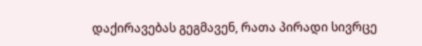დაქირავებას გეგმავენ, რათა პირადი სივრცე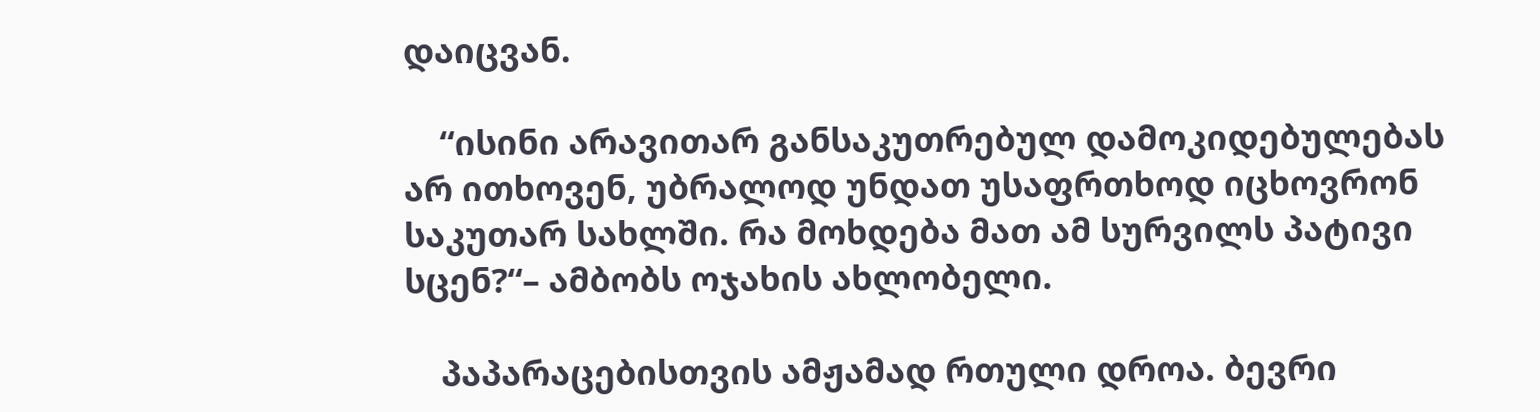დაიცვან.

    “ისინი არავითარ განსაკუთრებულ დამოკიდებულებას არ ითხოვენ, უბრალოდ უნდათ უსაფრთხოდ იცხოვრონ საკუთარ სახლში. რა მოხდება მათ ამ სურვილს პატივი სცენ?“– ამბობს ოჯახის ახლობელი.

    პაპარაცებისთვის ამჟამად რთული დროა. ბევრი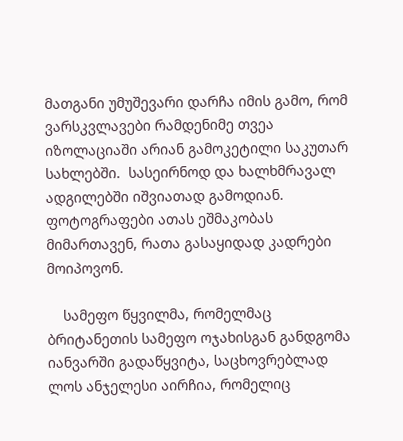მათგანი უმუშევარი დარჩა იმის გამო, რომ ვარსკვლავები რამდენიმე თვეა იზოლაციაში არიან გამოკეტილი საკუთარ სახლებში.  სასეირნოდ და ხალხმრავალ ადგილებში იშვიათად გამოდიან. ფოტოგრაფები ათას ეშმაკობას მიმართავენ, რათა გასაყიდად კადრები მოიპოვონ.

    სამეფო წყვილმა, რომელმაც ბრიტანეთის სამეფო ოჯახისგან განდგომა იანვარში გადაწყვიტა, საცხოვრებლად ლოს ანჯელესი აირჩია, რომელიც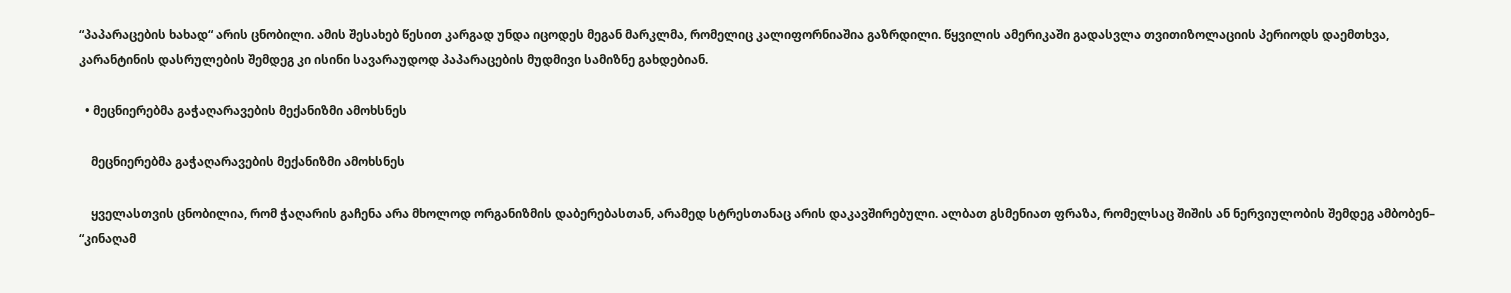“პაპარაცების ხახად“ არის ცნობილი. ამის შესახებ წესით კარგად უნდა იცოდეს მეგან მარკლმა, რომელიც კალიფორნიაშია გაზრდილი. წყვილის ამერიკაში გადასვლა თვითიზოლაციის პერიოდს დაემთხვა, კარანტინის დასრულების შემდეგ კი ისინი სავარაუდოდ პაპარაცების მუდმივი სამიზნე გახდებიან.

  • მეცნიერებმა გაჭაღარავების მექანიზმი ამოხსნეს

    მეცნიერებმა გაჭაღარავების მექანიზმი ამოხსნეს

    ყველასთვის ცნობილია, რომ ჭაღარის გაჩენა არა მხოლოდ ორგანიზმის დაბერებასთან, არამედ სტრესთანაც არის დაკავშირებული. ალბათ გსმენიათ ფრაზა, რომელსაც შიშის ან ნერვიულობის შემდეგ ამბობენ– “კინაღამ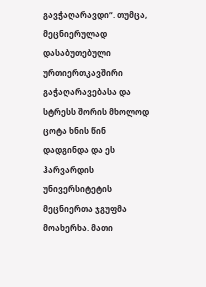გავჭაღარავდი“. თუმცა, მეცნიერულად დასაბუთებული ურთიერთკავშირი გაჭაღარავებასა და სტრესს შორის მხოლოდ ცოტა ხნის წინ დადგინდა და ეს ჰარვარდის უნივერსიტეტის მეცნიერთა ჯგუფმა მოახერხა. მათი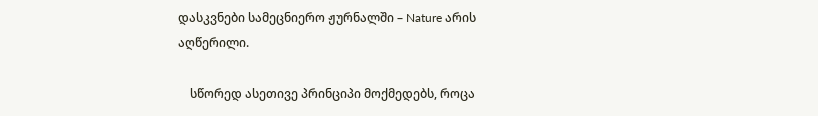დასკვნები სამეცნიერო ჟურნალში – Nature არის აღწერილი.

    სწორედ ასეთივე პრინციპი მოქმედებს, როცა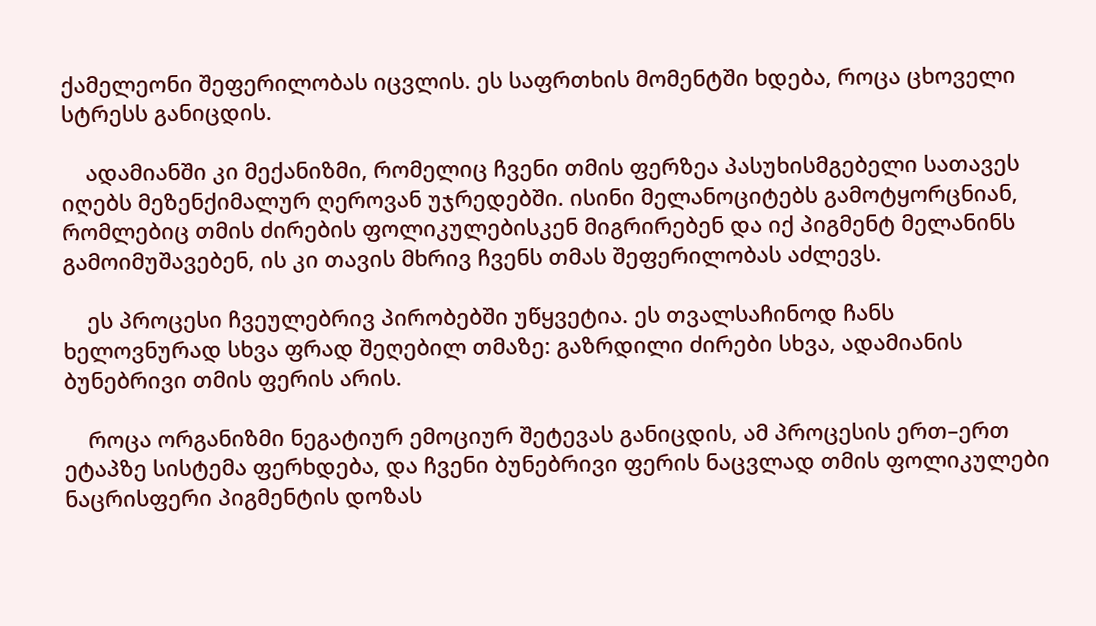ქამელეონი შეფერილობას იცვლის. ეს საფრთხის მომენტში ხდება, როცა ცხოველი სტრესს განიცდის.

    ადამიანში კი მექანიზმი, რომელიც ჩვენი თმის ფერზეა პასუხისმგებელი სათავეს იღებს მეზენქიმალურ ღეროვან უჯრედებში. ისინი მელანოციტებს გამოტყორცნიან, რომლებიც თმის ძირების ფოლიკულებისკენ მიგრირებენ და იქ პიგმენტ მელანინს გამოიმუშავებენ, ის კი თავის მხრივ ჩვენს თმას შეფერილობას აძლევს.

    ეს პროცესი ჩვეულებრივ პირობებში უწყვეტია. ეს თვალსაჩინოდ ჩანს ხელოვნურად სხვა ფრად შეღებილ თმაზე: გაზრდილი ძირები სხვა, ადამიანის ბუნებრივი თმის ფერის არის.

    როცა ორგანიზმი ნეგატიურ ემოციურ შეტევას განიცდის, ამ პროცესის ერთ–ერთ ეტაპზე სისტემა ფერხდება, და ჩვენი ბუნებრივი ფერის ნაცვლად თმის ფოლიკულები ნაცრისფერი პიგმენტის დოზას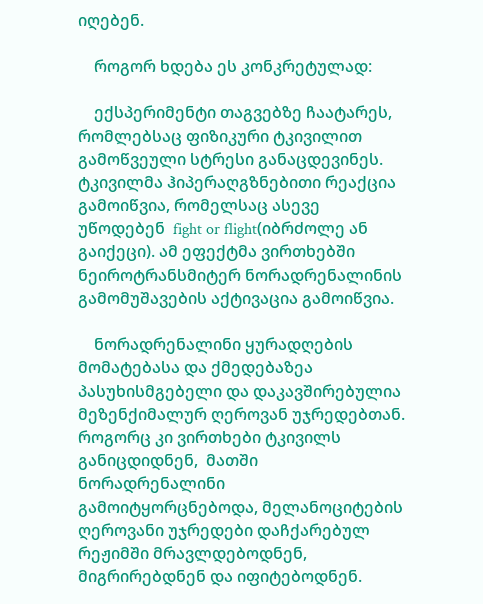იღებენ.

    როგორ ხდება ეს კონკრეტულად:

    ექსპერიმენტი თაგვებზე ჩაატარეს, რომლებსაც ფიზიკური ტკივილით გამოწვეული სტრესი განაცდევინეს. ტკივილმა ჰიპერაღგზნებითი რეაქცია გამოიწვია, რომელსაც ასევე უწოდებენ  fight or flight(იბრძოლე ან გაიქეცი). ამ ეფექტმა ვირთხებში ნეიროტრანსმიტერ ნორადრენალინის გამომუშავების აქტივაცია გამოიწვია.

    ნორადრენალინი ყურადღების მომატებასა და ქმედებაზეა პასუხისმგებელი და დაკავშირებულია მეზენქიმალურ ღეროვან უჯრედებთან. როგორც კი ვირთხები ტკივილს განიცდიდნენ,  მათში ნორადრენალინი გამოიტყორცნებოდა, მელანოციტების ღეროვანი უჯრედები დაჩქარებულ რეჟიმში მრავლდებოდნენ, მიგრირებდნენ და იფიტებოდნენ.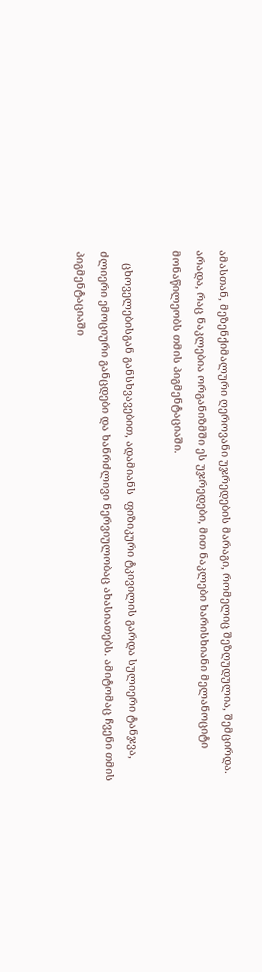ამასთან, მეზენქიმალური ღეროვანი უჯრედების მარაგი, რომელიც შეზღუდულია, შემცირდა. არადა, რაც ნაკლებია ორგანიზმში ეს უჯრედები, მით ნაკლები ხარისხიანი მელანოციტი მონაწილეობს თმის პიგმენტაციაში.

    ცხოველებისგან განსხვავებით, ადამიანს  ფიზიკური ტკივილის გარდა სულიერი ტანჯვა, ძლიერი ემოციური განცდები და ხანრძლივი ნერვიულობაც ახასიათებს. ამიტომაც ჩვენი თმის პიგმენტაციაში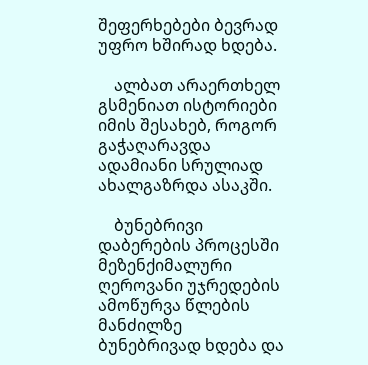შეფერხებები ბევრად უფრო ხშირად ხდება.

    ალბათ არაერთხელ გსმენიათ ისტორიები იმის შესახებ, როგორ გაჭაღარავდა ადამიანი სრულიად ახალგაზრდა ასაკში.

    ბუნებრივი დაბერების პროცესში მეზენქიმალური ღეროვანი უჯრედების ამოწურვა წლების მანძილზე ბუნებრივად ხდება და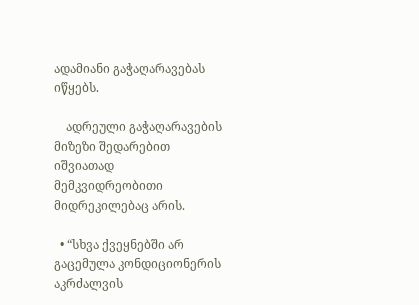ადამიანი გაჭაღარავებას იწყებს.

    ადრეული გაჭაღარავების მიზეზი შედარებით იშვიათად მემკვიდრეობითი მიდრეკილებაც არის.

  • “სხვა ქვეყნებში არ გაცემულა კონდიციონერის აკრძალვის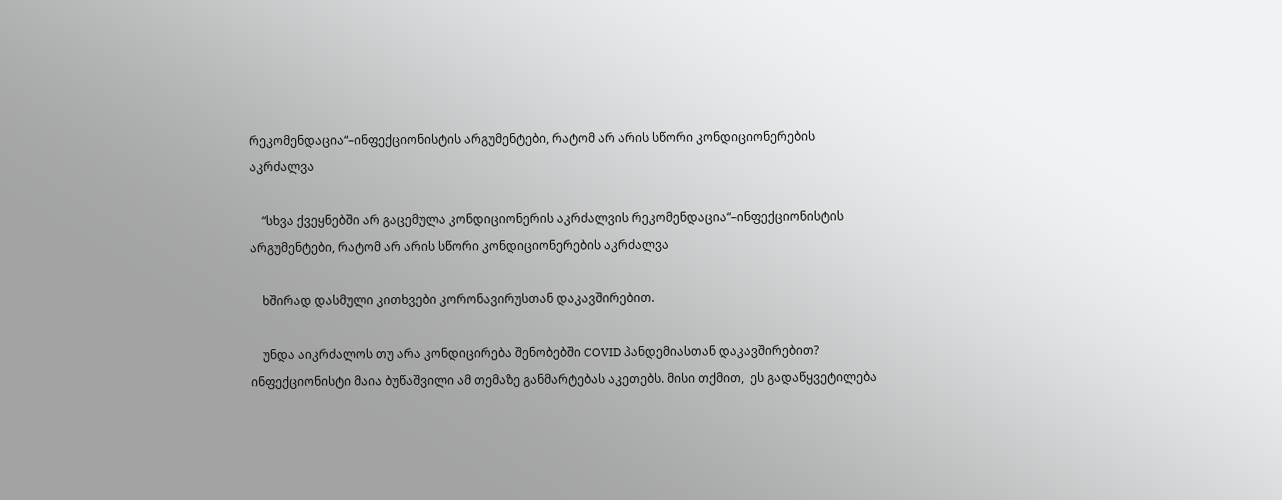რეკომენდაცია“–ინფექციონისტის არგუმენტები, რატომ არ არის სწორი კონდიციონერების აკრძალვა

    “სხვა ქვეყნებში არ გაცემულა კონდიციონერის აკრძალვის რეკომენდაცია“–ინფექციონისტის არგუმენტები, რატომ არ არის სწორი კონდიციონერების აკრძალვა

    ხშირად დასმული კითხვები კორონავირუსთან დაკავშირებით.

    უნდა აიკრძალოს თუ არა კონდიცირება შენობებში COVID პანდემიასთან დაკავშირებით? ინფექციონისტი მაია ბუწაშვილი ამ თემაზე განმარტებას აკეთებს. მისი თქმით,  ეს გადაწყვეტილება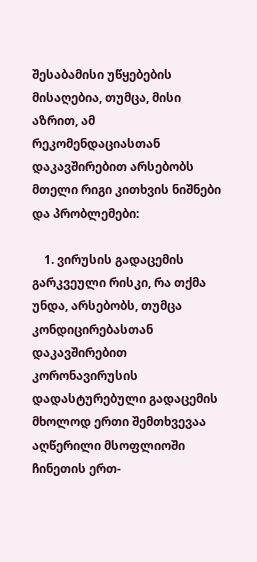შესაბამისი უწყებების მისაღებია, თუმცა, მისი  აზრით, ამ რეკომენდაციასთან დაკავშირებით არსებობს მთელი რიგი კითხვის ნიშნები და პრობლემები:

    1. ვირუსის გადაცემის გარკვეული რისკი, რა თქმა უნდა, არსებობს, თუმცა კონდიცირებასთან დაკავშირებით კორონავირუსის დადასტურებული გადაცემის მხოლოდ ერთი შემთხვევაა აღწერილი მსოფლიოში ჩინეთის ერთ-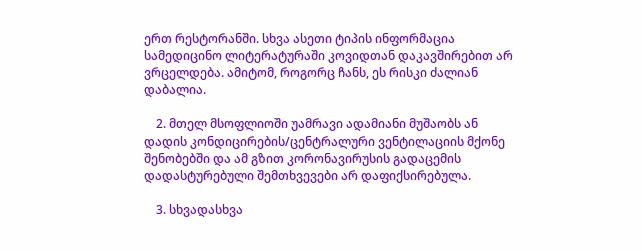ერთ რესტორანში. სხვა ასეთი ტიპის ინფორმაცია სამედიცინო ლიტერატურაში კოვიდთან დაკავშირებით არ ვრცელდება. ამიტომ, როგორც ჩანს, ეს რისკი ძალიან დაბალია.

    2. მთელ მსოფლიოში უამრავი ადამიანი მუშაობს ან დადის კონდიცირების/ცენტრალური ვენტილაციის მქონე შენობებში და ამ გზით კორონავირუსის გადაცემის დადასტურებული შემთხვევები არ დაფიქსირებულა.

    3. სხვადასხვა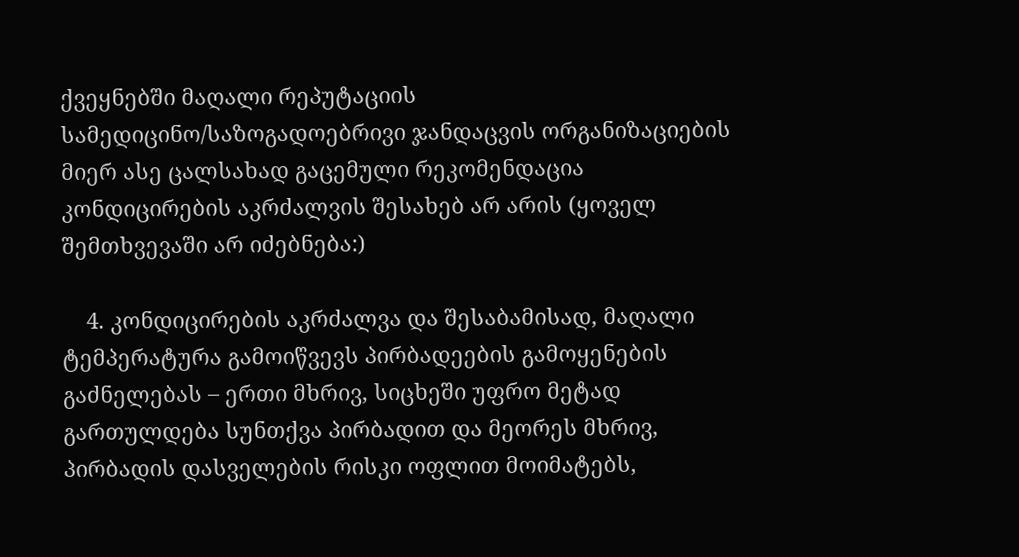ქვეყნებში მაღალი რეპუტაციის სამედიცინო/საზოგადოებრივი ჯანდაცვის ორგანიზაციების მიერ ასე ცალსახად გაცემული რეკომენდაცია კონდიცირების აკრძალვის შესახებ არ არის (ყოველ შემთხვევაში არ იძებნება:)

    4. კონდიცირების აკრძალვა და შესაბამისად, მაღალი ტემპერატურა გამოიწვევს პირბადეების გამოყენების გაძნელებას – ერთი მხრივ, სიცხეში უფრო მეტად გართულდება სუნთქვა პირბადით და მეორეს მხრივ, პირბადის დასველების რისკი ოფლით მოიმატებს,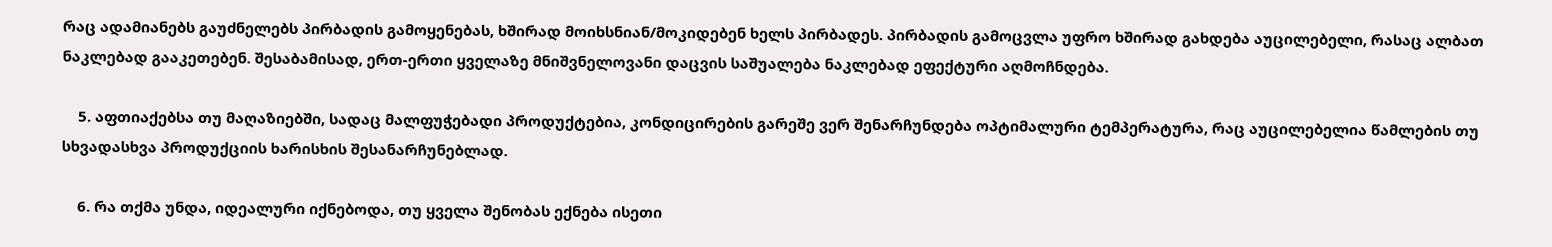რაც ადამიანებს გაუძნელებს პირბადის გამოყენებას, ხშირად მოიხსნიან/მოკიდებენ ხელს პირბადეს. პირბადის გამოცვლა უფრო ხშირად გახდება აუცილებელი, რასაც ალბათ ნაკლებად გააკეთებენ. შესაბამისად, ერთ-ერთი ყველაზე მნიშვნელოვანი დაცვის საშუალება ნაკლებად ეფექტური აღმოჩნდება.

    5. აფთიაქებსა თუ მაღაზიებში, სადაც მალფუჭებადი პროდუქტებია, კონდიცირების გარეშე ვერ შენარჩუნდება ოპტიმალური ტემპერატურა, რაც აუცილებელია წამლების თუ სხვადასხვა პროდუქციის ხარისხის შესანარჩუნებლად.

    6. რა თქმა უნდა, იდეალური იქნებოდა, თუ ყველა შენობას ექნება ისეთი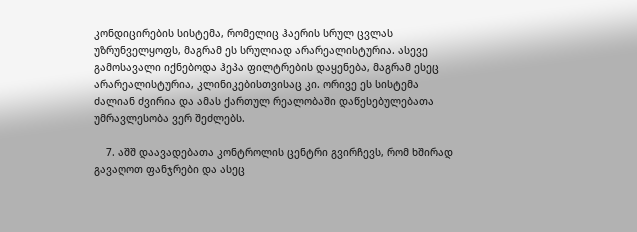კონდიცირების სისტემა, რომელიც ჰაერის სრულ ცვლას უზრუნველყოფს, მაგრამ ეს სრულიად არარეალისტურია. ასევე გამოსავალი იქნებოდა ჰეპა ფილტრების დაყენება, მაგრამ ესეც არარეალისტურია, კლინიკებისთვისაც კი. ორივე ეს სისტემა ძალიან ძვირია და ამას ქართულ რეალობაში დაწესებულებათა უმრავლესობა ვერ შეძლებს.

    7. აშშ დაავადებათა კონტროლის ცენტრი გვირჩევს, რომ ხშირად გავაღოთ ფანჯრები და ასეც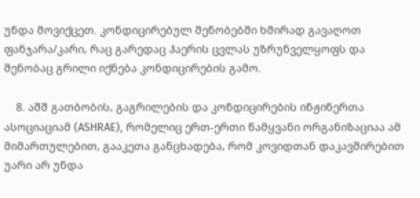უნდა მოვიქცეთ. კონდიცირებულ შენობებში ხშირად გავაღოთ ფანჯარა/კარი, რაც გარედაც ჰაერის ცვლას უზრუნველყოფს და შენობაც გრილი იქნება კონდიცირების გამო.

    8. აშშ გათბობის, გაგრილების და კონდიცირების ინჟინერთა ასოციაციამ (ASHRAE), რომელიც ერთ-ერთი წამყვანი ორგანიზაციაა ამ მიმართულებით, გააკეთა განცხადება, რომ კოვიდთან დაკავშირებით უარი არ უნდა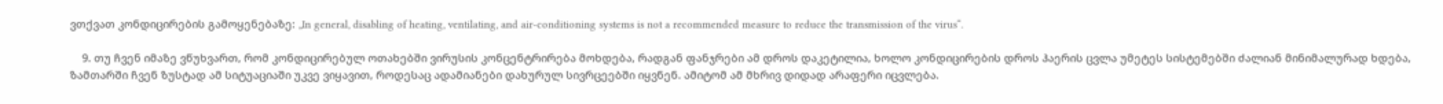ვთქვათ კონდიცირების გამოყენებაზე: „In general, disabling of heating, ventilating, and air-conditioning systems is not a recommended measure to reduce the transmission of the virus“.

    9. თუ ჩვენ იმაზე ვწუხვართ, რომ კონდიცირებულ ოთახებში ვირუსის კონცენტრირება მოხდება, რადგან ფანჯრები ამ დროს დაკეტილია, ხოლო კონდიცირების დროს ჰაერის ცვლა უმეტეს სისტემებში ძალიან მინიმალურად ხდება, ზამთარში ჩვენ ზუსტად ამ სიტუაციაში უკვე ვიყავით, როდესაც ადამიანები დახურულ სივრცეებში იყვნენ. ამიტომ ამ მხრივ დიდად არაფერი იცვლება.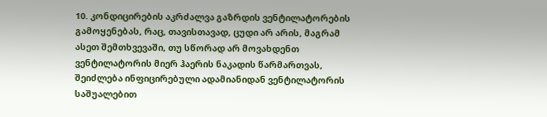10. კონდიცირების აკრძალვა გაზრდის ვენტილატორების გამოყენებას, რაც, თავისთავად, ცუდი არ არის, მაგრამ ასეთ შემთხვევაში, თუ სწორად არ მოვახდენთ ვენტილატორის მიერ ჰაერის ნაკადის წარმართვას, შეიძლება ინფიცირებული ადამიანიდან ვენტილატორის საშუალებით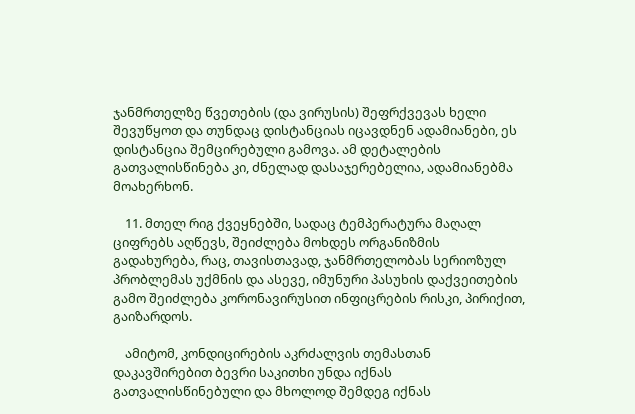ჯანმრთელზე წვეთების (და ვირუსის) შეფრქვევას ხელი შევუწყოთ და თუნდაც დისტანციას იცავდნენ ადამიანები, ეს დისტანცია შემცირებული გამოვა. ამ დეტალების გათვალისწინება კი, ძნელად დასაჯერებელია, ადამიანებმა მოახერხონ.

    11. მთელ რიგ ქვეყნებში, სადაც ტემპერატურა მაღალ ციფრებს აღწევს, შეიძლება მოხდეს ორგანიზმის გადახურება, რაც, თავისთავად, ჯანმრთელობას სერიოზულ პრობლემას უქმნის და ასევე, იმუნური პასუხის დაქვეითების გამო შეიძლება კორონავირუსით ინფიცრების რისკი, პირიქით, გაიზარდოს.

    ამიტომ, კონდიცირების აკრძალვის თემასთან დაკავშირებით ბევრი საკითხი უნდა იქნას გათვალისწინებული და მხოლოდ შემდეგ იქნას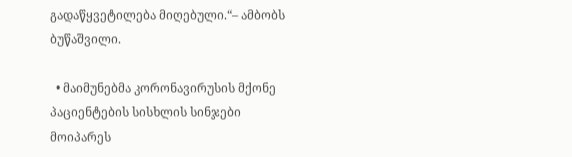გადაწყვეტილება მიღებული.“– ამბობს ბუწაშვილი.

  • მაიმუნებმა კორონავირუსის მქონე პაციენტების სისხლის სინჯები მოიპარეს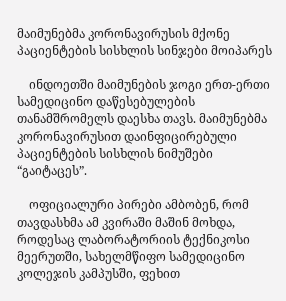მაიმუნებმა კორონავირუსის მქონე პაციენტების სისხლის სინჯები მოიპარეს

    ინდოეთში მაიმუნების ჯოგი ერთ-ერთი სამედიცინო დაწესებულების თანამშრომელს დაესხა თავს. მაიმუნებმა კორონავირუსით დაინფიცირებული პაციენტების სისხლის ნიმუშები “გაიტაცეს”.

    ოფიციალური პირები ამბობენ, რომ თავდასხმა ამ კვირაში მაშინ მოხდა, როდესაც ლაბორატორიის ტექნიკოსი მეერუთში, სახელმწიფო სამედიცინო კოლეჯის კამპუსში, ფეხით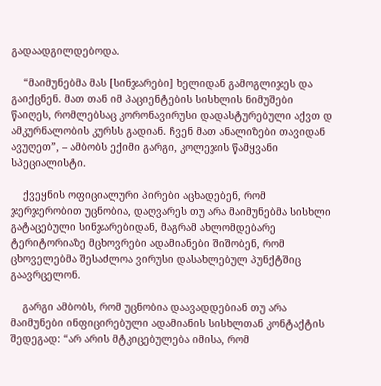გადაადგილდებოდა.

    “მაიმუნებმა მას [სინჯარები] ხელიდან გამოგლიჯეს და გაიქცნენ. მათ თან იმ პაციენტების სისხლის ნიმუშები წაიღეს, რომლებსაც კორონავირუსი დადასტურებული აქვთ დ ამკურნალობის კურსს გადიან. ჩვენ მათ ანალიზები თავიდან ავუღეთ”, – ამბობს ექიმი გარგი, კოლეჯის წამყვანი სპეციალისტი.

    ქვეყნის ოფიციალური პირები აცხადებენ, რომ ჯერჯერობით უცნობია, დაღვარეს თუ არა მაიმუნებმა სისხლი გატაცებული სინჯარებიდან, მაგრამ ახლომდებარე ტერიტორიაზე მცხოვრები ადამიანები შიშობენ, რომ ცხოველებმა შესაძლოა ვირუსი დასახლებულ პუნქტშიც გაავრცელონ.

    გარგი ამბობს, რომ უცნობია დაავადდებიან თუ არა მაიმუნები ინფიცირებული ადამიანის სისხლთან კონტაქტის შედეგად: “არ არის მტკიცებულება იმისა, რომ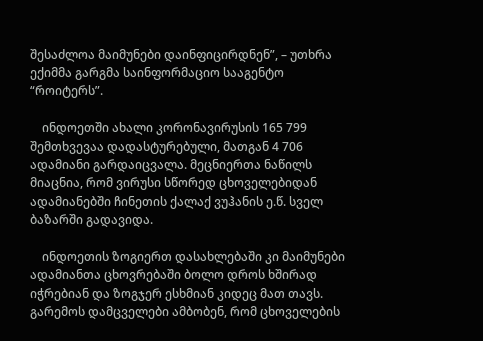შესაძლოა მაიმუნები დაინფიცირდნენ”, – უთხრა ექიმმა გარგმა საინფორმაციო სააგენტო “როიტერს”.

    ინდოეთში ახალი კორონავირუსის 165 799 შემთხვევაა დადასტურებული, მათგან 4 706 ადამიანი გარდაიცვალა. მეცნიერთა ნაწილს მიაცნია, რომ ვირუსი სწორედ ცხოველებიდან ადამიანებში ჩინეთის ქალაქ ვუჰანის ე.წ. სველ ბაზარში გადავიდა.

    ინდოეთის ზოგიერთ დასახლებაში კი მაიმუნები ადამიანთა ცხოვრებაში ბოლო დროს ხშირად იჭრებიან და ზოგჯერ ესხმიან კიდეც მათ თავს. გარემოს დამცველები ამბობენ, რომ ცხოველების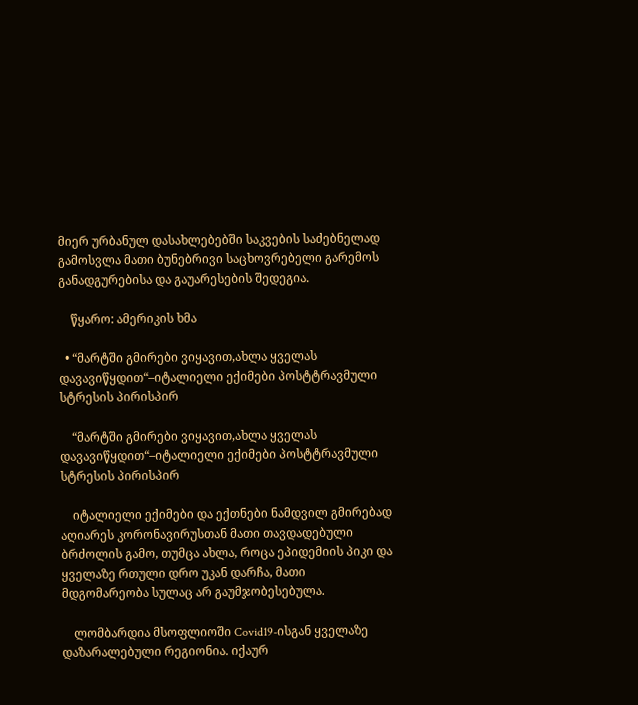მიერ ურბანულ დასახლებებში საკვების საძებნელად გამოსვლა მათი ბუნებრივი საცხოვრებელი გარემოს განადგურებისა და გაუარესების შედეგია.

    წყარო: ამერიკის ხმა

  • “მარტში გმირები ვიყავით,ახლა ყველას დავავიწყდით“–იტალიელი ექიმები პოსტტრავმული სტრესის პირისპირ

    “მარტში გმირები ვიყავით,ახლა ყველას დავავიწყდით“–იტალიელი ექიმები პოსტტრავმული სტრესის პირისპირ

    იტალიელი ექიმები და ექთნები ნამდვილ გმირებად აღიარეს კორონავირუსთან მათი თავდადებული ბრძოლის გამო, თუმცა ახლა, როცა ეპიდემიის პიკი და ყველაზე რთული დრო უკან დარჩა, მათი მდგომარეობა სულაც არ გაუმჯობესებულა.

    ლომბარდია მსოფლიოში Covid19-ისგან ყველაზე დაზარალებული რეგიონია. იქაურ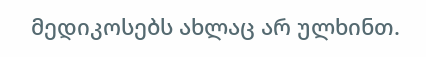მედიკოსებს ახლაც არ ულხინთ.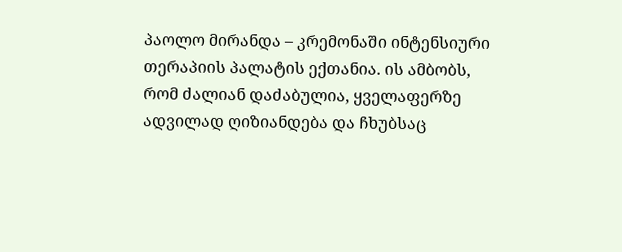პაოლო მირანდა – კრემონაში ინტენსიური თერაპიის პალატის ექთანია. ის ამბობს, რომ ძალიან დაძაბულია, ყველაფერზე ადვილად ღიზიანდება და ჩხუბსაც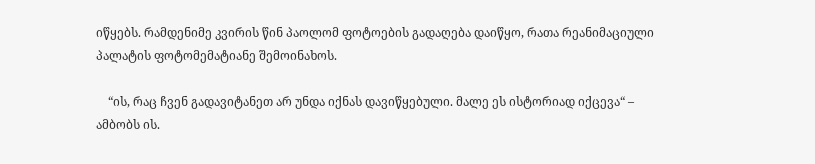იწყებს. რამდენიმე კვირის წინ პაოლომ ფოტოების გადაღება დაიწყო, რათა რეანიმაციული პალატის ფოტომემატიანე შემოინახოს.

    “ის, რაც ჩვენ გადავიტანეთ არ უნდა იქნას დავიწყებული. მალე ეს ისტორიად იქცევა“ – ამბობს ის.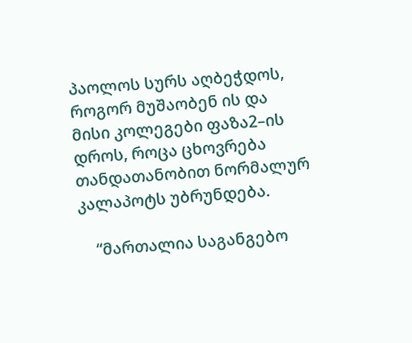პაოლოს სურს აღბეჭდოს, როგორ მუშაობენ ის და მისი კოლეგები ფაზა2–ის დროს, როცა ცხოვრება თანდათანობით ნორმალურ კალაპოტს უბრუნდება.

    “მართალია საგანგებო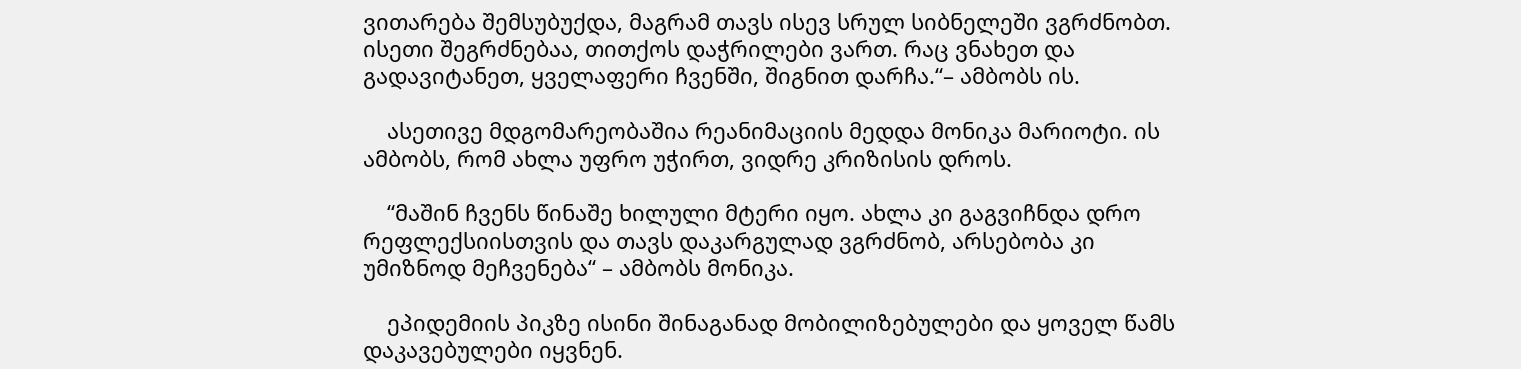ვითარება შემსუბუქდა, მაგრამ თავს ისევ სრულ სიბნელეში ვგრძნობთ. ისეთი შეგრძნებაა, თითქოს დაჭრილები ვართ. რაც ვნახეთ და გადავიტანეთ, ყველაფერი ჩვენში, შიგნით დარჩა.“– ამბობს ის.

    ასეთივე მდგომარეობაშია რეანიმაციის მედდა მონიკა მარიოტი. ის ამბობს, რომ ახლა უფრო უჭირთ, ვიდრე კრიზისის დროს.

    “მაშინ ჩვენს წინაშე ხილული მტერი იყო. ახლა კი გაგვიჩნდა დრო რეფლექსიისთვის და თავს დაკარგულად ვგრძნობ, არსებობა კი უმიზნოდ მეჩვენება“ – ამბობს მონიკა.

    ეპიდემიის პიკზე ისინი შინაგანად მობილიზებულები და ყოველ წამს დაკავებულები იყვნენ.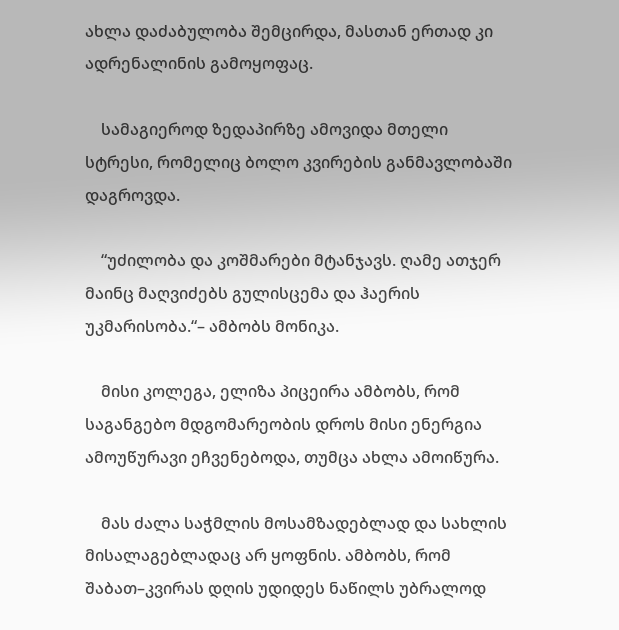ახლა დაძაბულობა შემცირდა, მასთან ერთად კი ადრენალინის გამოყოფაც.

    სამაგიეროდ ზედაპირზე ამოვიდა მთელი სტრესი, რომელიც ბოლო კვირების განმავლობაში დაგროვდა.

    “უძილობა და კოშმარები მტანჯავს. ღამე ათჯერ მაინც მაღვიძებს გულისცემა და ჰაერის უკმარისობა.“– ამბობს მონიკა.

    მისი კოლეგა, ელიზა პიცეირა ამბობს, რომ საგანგებო მდგომარეობის დროს მისი ენერგია ამოუწურავი ეჩვენებოდა, თუმცა ახლა ამოიწურა.

    მას ძალა საჭმლის მოსამზადებლად და სახლის მისალაგებლადაც არ ყოფნის. ამბობს, რომ შაბათ–კვირას დღის უდიდეს ნაწილს უბრალოდ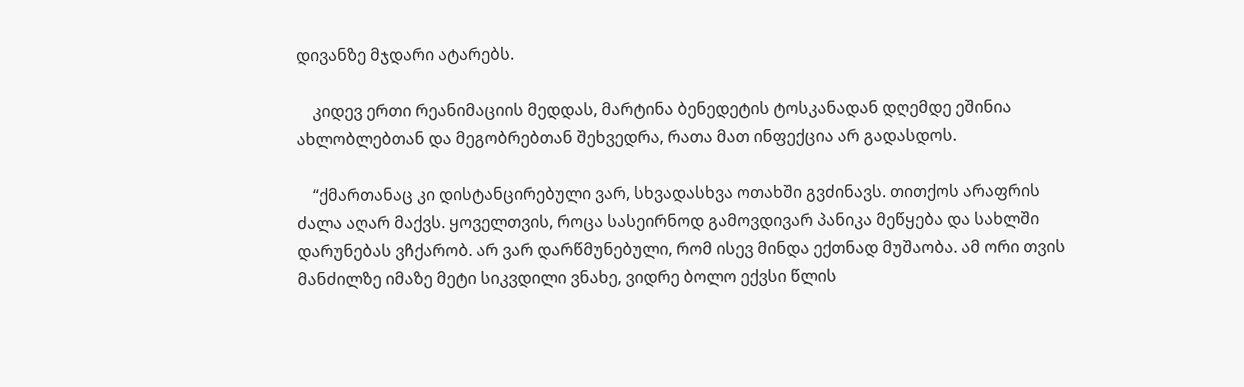დივანზე მჯდარი ატარებს.

    კიდევ ერთი რეანიმაციის მედდას, მარტინა ბენედეტის ტოსკანადან დღემდე ეშინია ახლობლებთან და მეგობრებთან შეხვედრა, რათა მათ ინფექცია არ გადასდოს.

    “ქმართანაც კი დისტანცირებული ვარ, სხვადასხვა ოთახში გვძინავს. თითქოს არაფრის ძალა აღარ მაქვს. ყოველთვის, როცა სასეირნოდ გამოვდივარ პანიკა მეწყება და სახლში დარუნებას ვჩქარობ. არ ვარ დარწმუნებული, რომ ისევ მინდა ექთნად მუშაობა. ამ ორი თვის მანძილზე იმაზე მეტი სიკვდილი ვნახე, ვიდრე ბოლო ექვსი წლის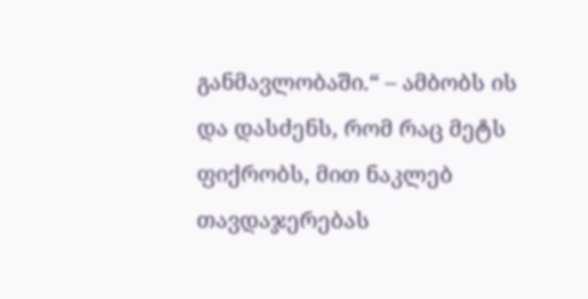განმავლობაში.“ – ამბობს ის და დასძენს, რომ რაც მეტს ფიქრობს, მით ნაკლებ თავდაჯერებას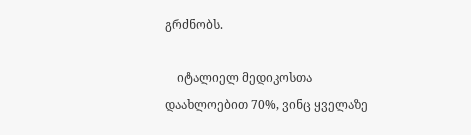გრძნობს.

    იტალიელ მედიკოსთა დაახლოებით 70%, ვინც ყველაზე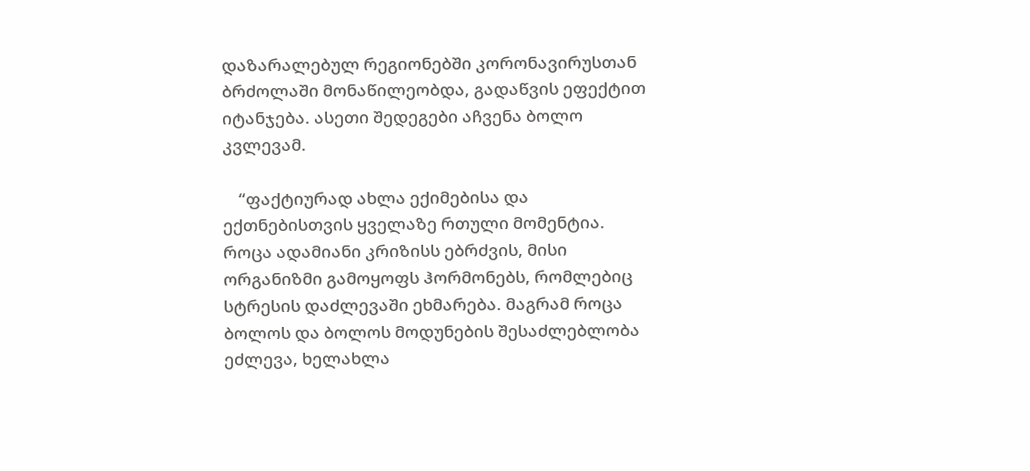დაზარალებულ რეგიონებში კორონავირუსთან ბრძოლაში მონაწილეობდა, გადაწვის ეფექტით იტანჯება. ასეთი შედეგები აჩვენა ბოლო კვლევამ.

    “ფაქტიურად ახლა ექიმებისა და ექთნებისთვის ყველაზე რთული მომენტია. როცა ადამიანი კრიზისს ებრძვის, მისი ორგანიზმი გამოყოფს ჰორმონებს, რომლებიც სტრესის დაძლევაში ეხმარება. მაგრამ როცა ბოლოს და ბოლოს მოდუნების შესაძლებლობა ეძლევა, ხელახლა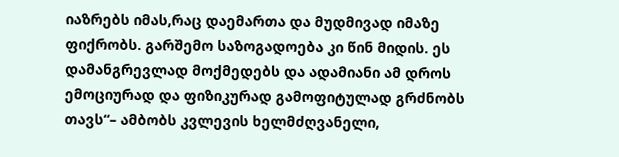იაზრებს იმას,რაც დაემართა და მუდმივად იმაზე ფიქრობს. გარშემო საზოგადოება კი წინ მიდის. ეს დამანგრევლად მოქმედებს და ადამიანი ამ დროს ემოციურად და ფიზიკურად გამოფიტულად გრძნობს თავს“– ამბობს კვლევის ხელმძღვანელი,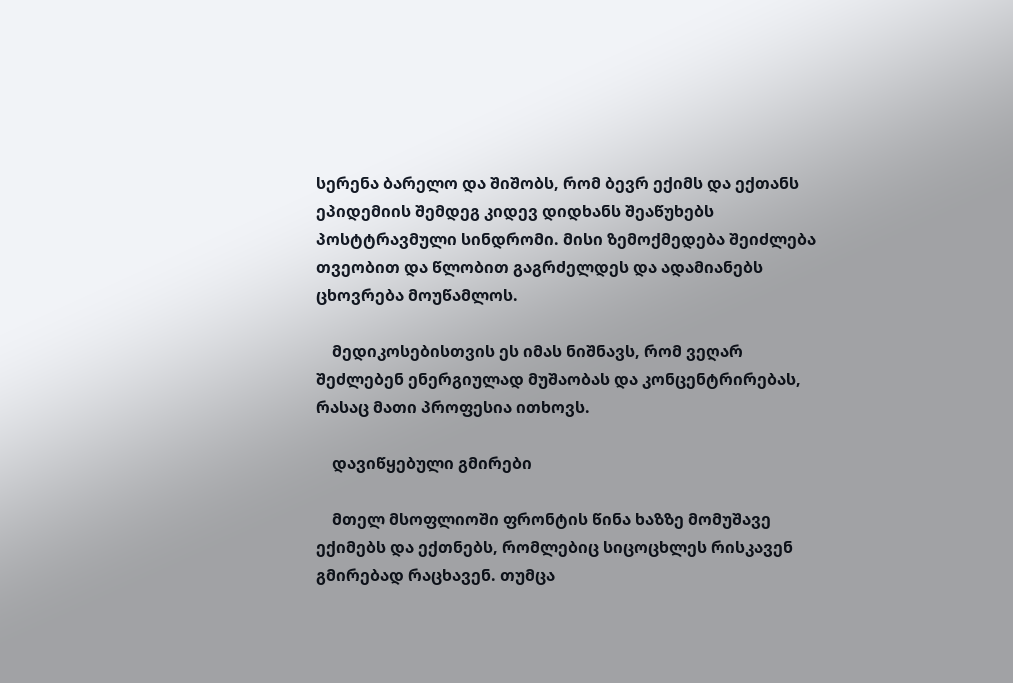სერენა ბარელო და შიშობს, რომ ბევრ ექიმს და ექთანს ეპიდემიის შემდეგ კიდევ დიდხანს შეაწუხებს პოსტტრავმული სინდრომი. მისი ზემოქმედება შეიძლება თვეობით და წლობით გაგრძელდეს და ადამიანებს ცხოვრება მოუწამლოს.

    მედიკოსებისთვის ეს იმას ნიშნავს, რომ ვეღარ შეძლებენ ენერგიულად მუშაობას და კონცენტრირებას, რასაც მათი პროფესია ითხოვს.

    დავიწყებული გმირები

    მთელ მსოფლიოში ფრონტის წინა ხაზზე მომუშავე ექიმებს და ექთნებს, რომლებიც სიცოცხლეს რისკავენ გმირებად რაცხავენ. თუმცა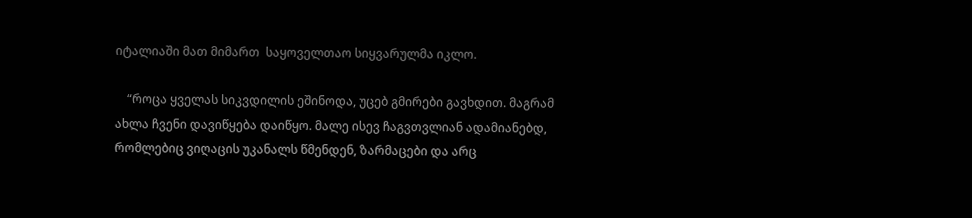იტალიაში მათ მიმართ  საყოველთაო სიყვარულმა იკლო.

    “როცა ყველას სიკვდილის ეშინოდა, უცებ გმირები გავხდით. მაგრამ ახლა ჩვენი დავიწყება დაიწყო. მალე ისევ ჩაგვთვლიან ადამიანებდ, რომლებიც ვიღაცის უკანალს წმენდენ, ზარმაცები და არც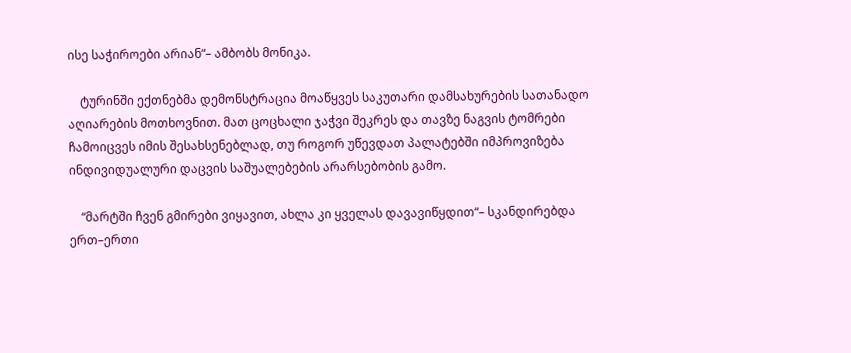ისე საჭიროები არიან“– ამბობს მონიკა.

    ტურინში ექთნებმა დემონსტრაცია მოაწყვეს საკუთარი დამსახურების სათანადო აღიარების მოთხოვნით. მათ ცოცხალი ჯაჭვი შეკრეს და თავზე ნაგვის ტომრები ჩამოიცვეს იმის შესახსენებლად, თუ როგორ უწევდათ პალატებში იმპროვიზება ინდივიდუალური დაცვის საშუალებების არარსებობის გამო.

    “მარტში ჩვენ გმირები ვიყავით, ახლა კი ყველას დავავიწყდით“– სკანდირებდა ერთ–ერთი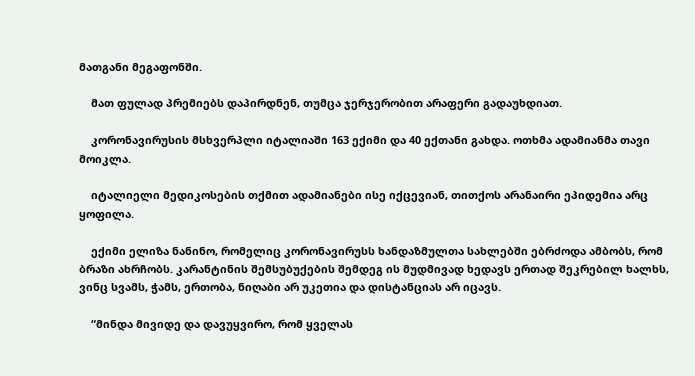მათგანი მეგაფონში.

    მათ ფულად პრემიებს დაპირდნენ, თუმცა ჯერჯერობით არაფერი გადაუხდიათ.

    კორონავირუსის მსხვერპლი იტალიაში 163 ექიმი და 40 ექთანი გახდა. ოთხმა ადამიანმა თავი მოიკლა.

    იტალიელი მედიკოსების თქმით ადამიანები ისე იქცევიან, თითქოს არანაირი ეპიდემია არც ყოფილა.

    ექიმი ელიზა ნანინო, რომელიც კორონავირუსს ხანდაზმულთა სახლებში ებრძოდა ამბობს, რომ ბრაზი ახრჩობს. კარანტინის შემსუბუქების შემდეგ ის მუდმივად ხედავს ერთად შეკრებილ ხალხს, ვინც სვამს, ჭამს, ერთობა, ნიღაბი არ უკეთია და დისტანციას არ იცავს.

    “მინდა მივიდე და დავუყვირო, რომ ყველას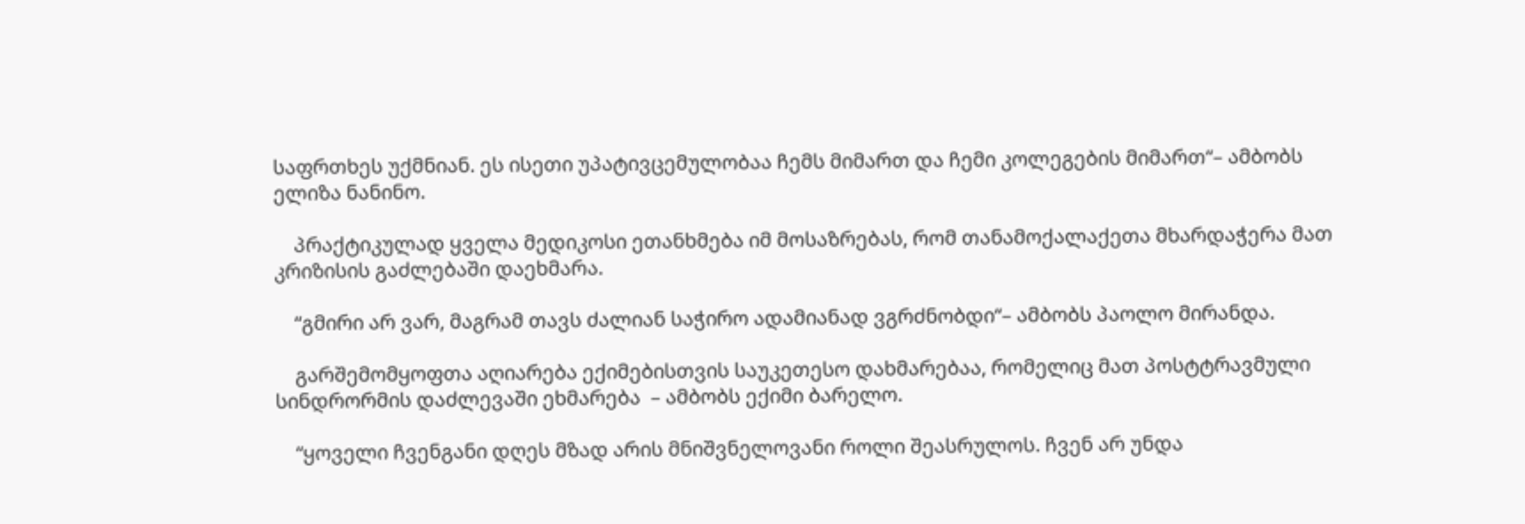საფრთხეს უქმნიან. ეს ისეთი უპატივცემულობაა ჩემს მიმართ და ჩემი კოლეგების მიმართ“– ამბობს ელიზა ნანინო.

    პრაქტიკულად ყველა მედიკოსი ეთანხმება იმ მოსაზრებას, რომ თანამოქალაქეთა მხარდაჭერა მათ კრიზისის გაძლებაში დაეხმარა.

    “გმირი არ ვარ, მაგრამ თავს ძალიან საჭირო ადამიანად ვგრძნობდი“– ამბობს პაოლო მირანდა.

    გარშემომყოფთა აღიარება ექიმებისთვის საუკეთესო დახმარებაა, რომელიც მათ პოსტტრავმული სინდრორმის დაძლევაში ეხმარება  – ამბობს ექიმი ბარელო.

    “ყოველი ჩვენგანი დღეს მზად არის მნიშვნელოვანი როლი შეასრულოს. ჩვენ არ უნდა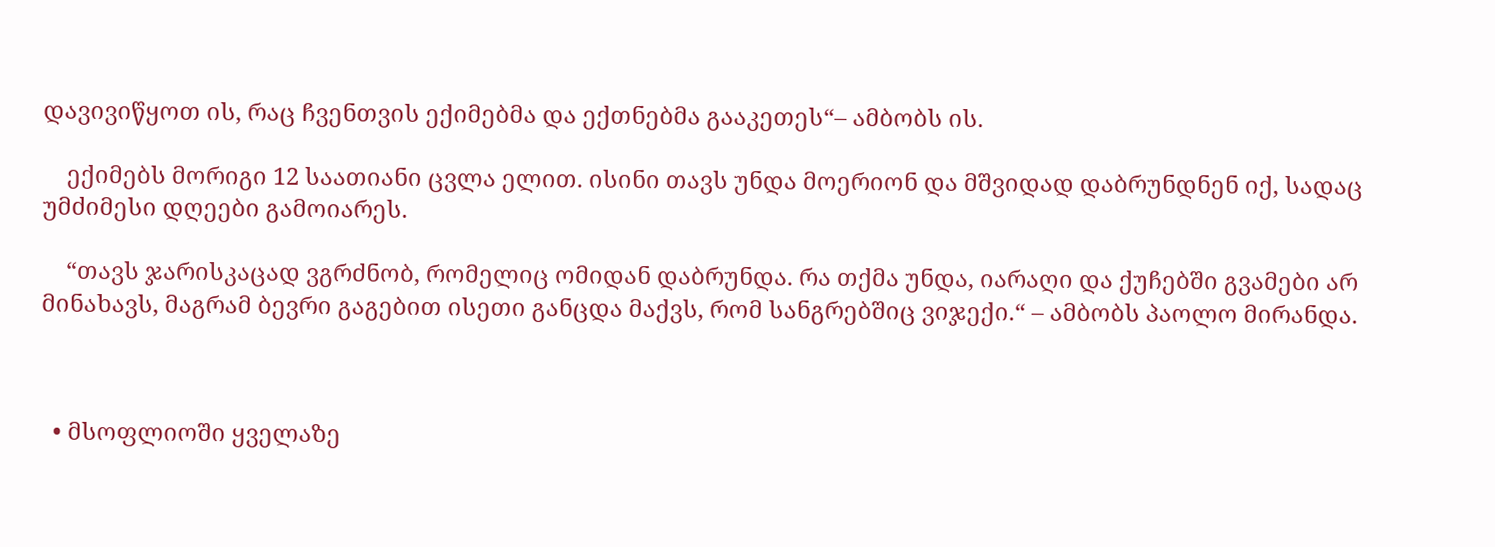დავივიწყოთ ის, რაც ჩვენთვის ექიმებმა და ექთნებმა გააკეთეს“– ამბობს ის.

    ექიმებს მორიგი 12 საათიანი ცვლა ელით. ისინი თავს უნდა მოერიონ და მშვიდად დაბრუნდნენ იქ, სადაც უმძიმესი დღეები გამოიარეს.

    “თავს ჯარისკაცად ვგრძნობ, რომელიც ომიდან დაბრუნდა. რა თქმა უნდა, იარაღი და ქუჩებში გვამები არ მინახავს, მაგრამ ბევრი გაგებით ისეთი განცდა მაქვს, რომ სანგრებშიც ვიჯექი.“ – ამბობს პაოლო მირანდა.



  • მსოფლიოში ყველაზე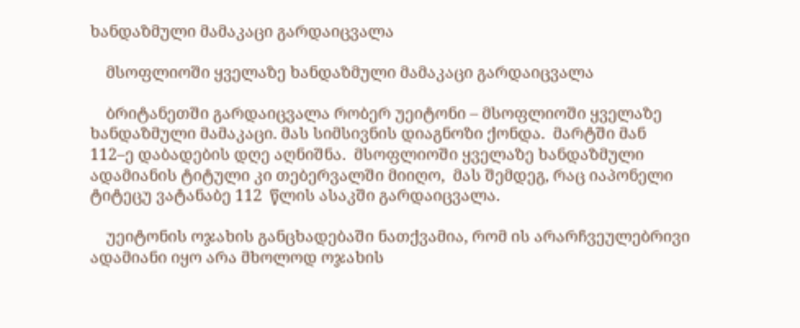ხანდაზმული მამაკაცი გარდაიცვალა

    მსოფლიოში ყველაზე ხანდაზმული მამაკაცი გარდაიცვალა

    ბრიტანეთში გარდაიცვალა რობერ უეიტონი – მსოფლიოში ყველაზე ხანდაზმული მამაკაცი. მას სიმსივნის დიაგნოზი ქონდა.  მარტში მან 112–ე დაბადების დღე აღნიშნა.  მსოფლიოში ყველაზე ხანდაზმული ადამიანის ტიტული კი თებერვალში მიიღო,  მას შემდეგ, რაც იაპონელი ტიტეცუ ვატანაბე 112  წლის ასაკში გარდაიცვალა.

    უეიტონის ოჯახის განცხადებაში ნათქვამია, რომ ის არარჩვეულებრივი ადამიანი იყო არა მხოლოდ ოჯახის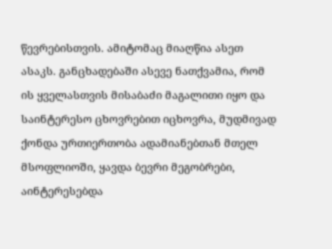წევრებისთვის. ამიტომაც მიაღწია ასეთ ასაკს. განცხადებაში ასევე ნათქვამია, რომ ის ყველასთვის მისაბაძი მაგალითი იყო და საინტერესო ცხოვრებით იცხოვრა, მუდმივად ქონდა ურთიერთობა ადამიანებთან მთელ მსოფლიოში, ყავდა ბევრი მეგობრები, აინტერესებდა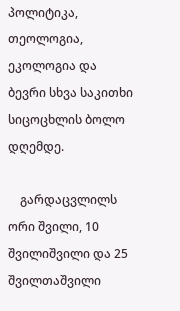პოლიტიკა, თეოლოგია, ეკოლოგია და ბევრი სხვა საკითხი სიცოცხლის ბოლო დღემდე.

    გარდაცვლილს ორი შვილი, 10 შვილიშვილი და 25 შვილთაშვილი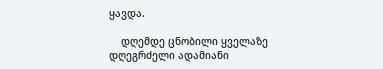ყავდა.

    დღემდე ცნობილი ყველაზე დღეგრძელი ადამიანი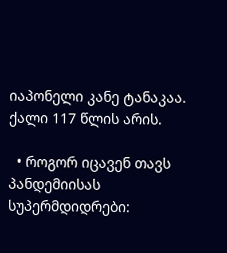იაპონელი კანე ტანაკაა. ქალი 117 წლის არის.

  • როგორ იცავენ თავს პანდემიისას სუპერმდიდრები: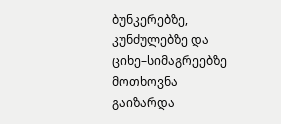ბუნკერებზე, კუნძულებზე და ციხე–სიმაგრეებზე მოთხოვნა გაიზარდა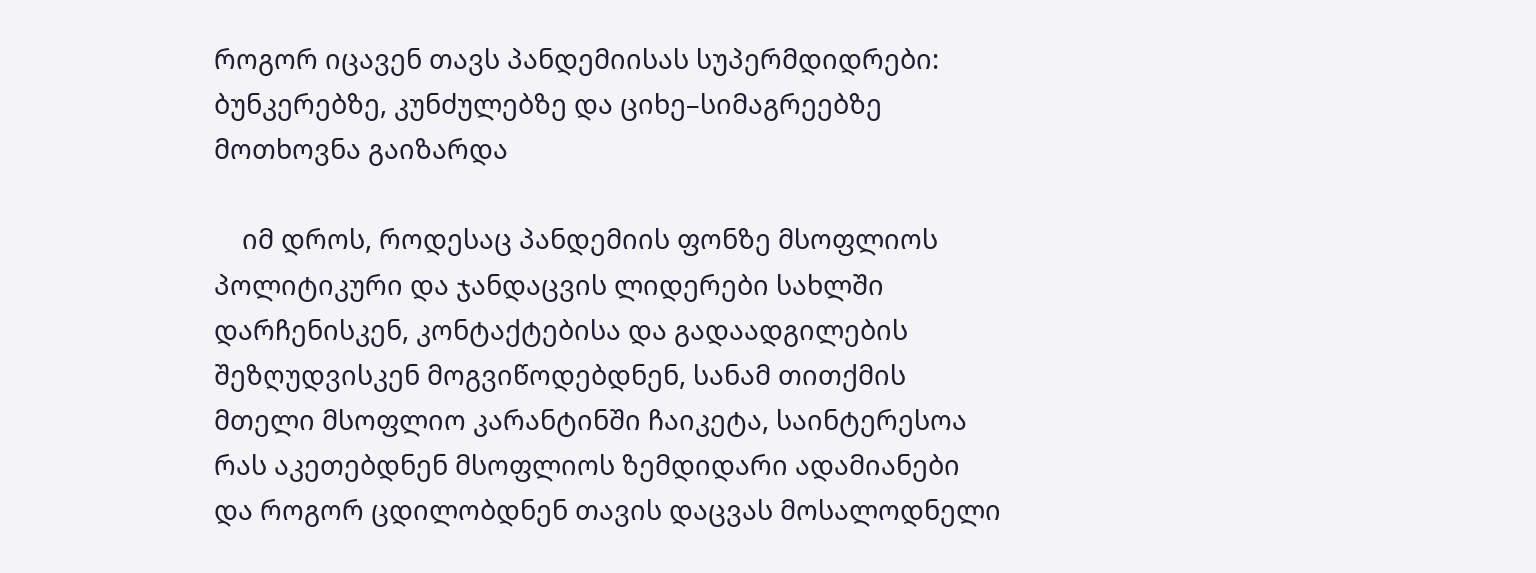როგორ იცავენ თავს პანდემიისას სუპერმდიდრები: ბუნკერებზე, კუნძულებზე და ციხე–სიმაგრეებზე მოთხოვნა გაიზარდა

    იმ დროს, როდესაც პანდემიის ფონზე მსოფლიოს პოლიტიკური და ჯანდაცვის ლიდერები სახლში დარჩენისკენ, კონტაქტებისა და გადაადგილების შეზღუდვისკენ მოგვიწოდებდნენ, სანამ თითქმის მთელი მსოფლიო კარანტინში ჩაიკეტა, საინტერესოა რას აკეთებდნენ მსოფლიოს ზემდიდარი ადამიანები და როგორ ცდილობდნენ თავის დაცვას მოსალოდნელი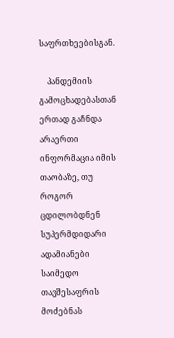საფრთხეებისგან.

    პანდემიის გამოცხადებასთან ერთად გაჩნდა არაერთი ინფორმაცია იმის თაობაზე, თუ როგორ ცდილობდნენ სუპერმდიდარი ადამიანები საიმედო თავშესაფრის მოძებნას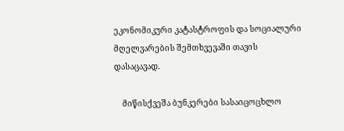ეკონომიკური კატასტროფის და სოციალური მღელვარების შემთხვევაში თავის დასაცავად.

    მიწისქვეშა ბუნკერები სასაიცოცხლო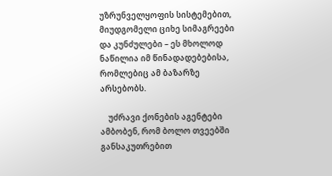უზრუნველყოფის სისტემებით, მიუდგომელი ციხე სიმაგრეები და კუნძულები – ეს მხოლოდ ნაწილია იმ წინადადებებისა, რომლებიც ამ ბაზარზე არსებობს.

    უძრავი ქონების აგენტები ამბობენ, რომ ბოლო თვეებში განსაკუთრებით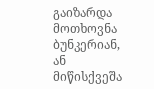გაიზარდა მოთხოვნა ბუნკერიან, ან მიწისქვეშა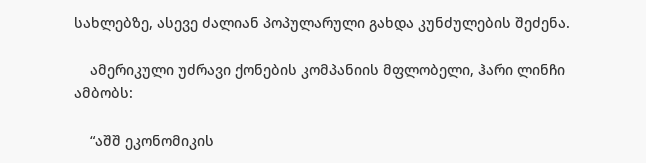სახლებზე, ასევე ძალიან პოპულარული გახდა კუნძულების შეძენა.

    ამერიკული უძრავი ქონების კომპანიის მფლობელი, ჰარი ლინჩი ამბობს:

    “აშშ ეკონომიკის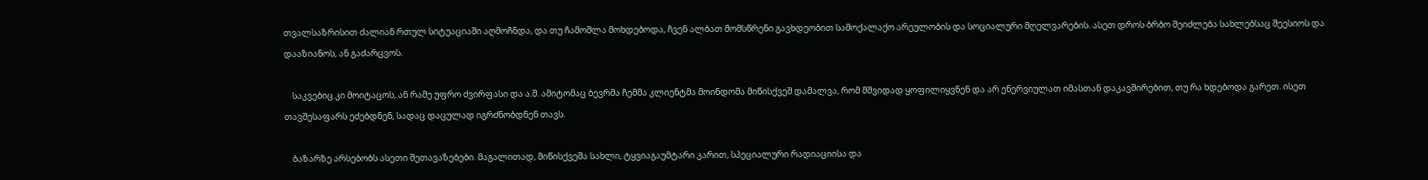თვალსაზრისით ძალიან რთულ სიტუაციაში აღმოჩნდა, და თუ ჩამოშლა მოხდებოდა, ჩვენ ალბათ მომსწრენი გავხდეობით სამოქალაქო არეულობის და სოციალური მღელვარების. ასეთ დროს ბრბო შეიძლება სახლებსაც შეესიოს და დააზიანოს, ან გაძარცვოს.

    საკვებიც კი მოიტაცოს, ან რამე უფრო ძვირფასი და ა.შ. ამიტომაც ბევრმა ჩემმა კლიენტმა მოინდომა მიწისქვეშ დამალვა, რომ მშვიდად ყოფილიყვნენ და არ ენერვიულათ იმასთან დაკავშირებით, თუ რა ხდებოდა გარეთ. ისეთ თავშესაფარს ეძებდნენ, სადაც დაცულად იგრძნობდნენ თავს.

    ბაზარზე არსებობს ასეთი შეთავაზებები. მაგალითად, მიწისქვეშა სახლი, ტყვიაგაუმტარი კარით, სპეციალური რადიაციისა და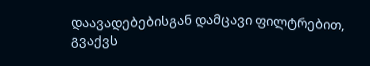დაავადებებისგან დამცავი ფილტრებით, გვაქვს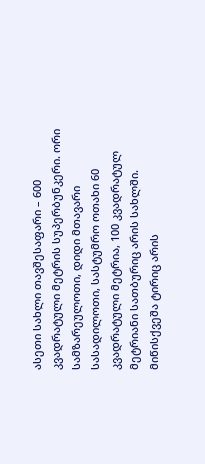ასეთი სახლი თავშესაფარი – 600 კვადრატული მეტრის სუპერბუნკერი. ორი სამზარეულოთი, დიდი მთავარი სასადილოთი, სასტუმრო ოთახი 60 კვადრატული მეტრია, 100 კვადრატულ მეტრიანი სათბურიც არის სახლში. მიწისქვეშა ტირიც არის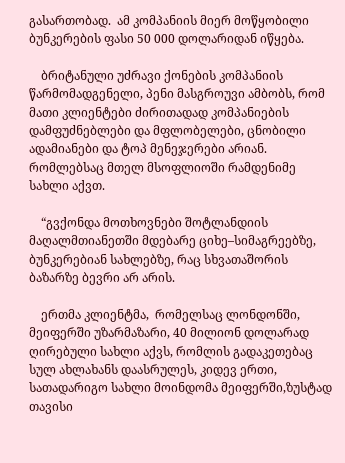გასართობად.  ამ კომპანიის მიერ მოწყობილი ბუნკერების ფასი 50 000 დოლარიდან იწყება.

    ბრიტანული უძრავი ქონების კომპანიის წარმომადგენელი, პენი მასგროუვი ამბობს, რომ მათი კლიენტები ძირითადად კომპანიების დამფუძნებლები და მფლობელები, ცნობილი ადამიანები და ტოპ მენეჯერები არიან.  რომლებსაც მთელ მსოფლიოში რამდენიმე სახლი აქვთ.

    “გვქონდა მოთხოვნები შოტლანდიის მაღალმთიანეთში მდებარე ციხე–სიმაგრეებზე, ბუნკერებიან სახლებზე, რაც სხვათაშორის ბაზარზე ბევრი არ არის.

    ერთმა კლიენტმა,  რომელსაც ლონდონში, მეიფერში უზარმაზარი, 40 მილიონ დოლარად ღირებული სახლი აქვს, რომლის გადაკეთებაც სულ ახლახანს დაასრულეს, კიდევ ერთი, სათადარიგო სახლი მოინდომა მეიფერში,ზუსტად თავისი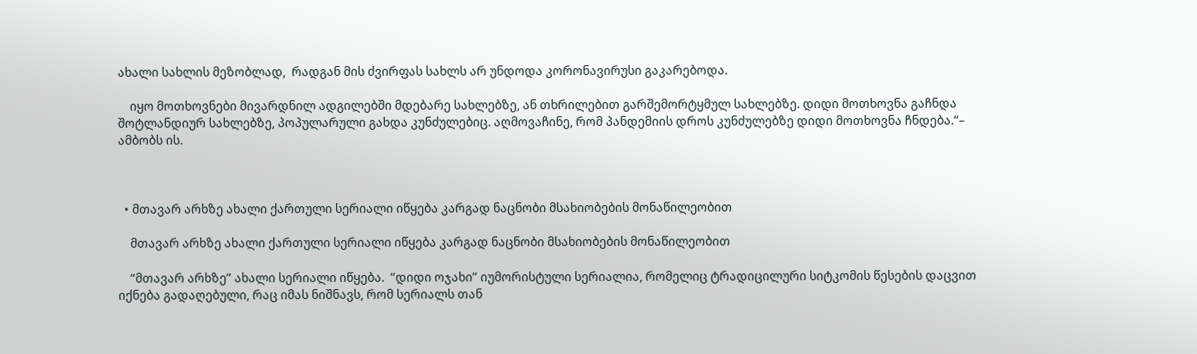ახალი სახლის მეზობლად,  რადგან მის ძვირფას სახლს არ უნდოდა კორონავირუსი გაკარებოდა.

    იყო მოთხოვნები მივარდნილ ადგილებში მდებარე სახლებზე, ან თხრილებით გარშემორტყმულ სახლებზე. დიდი მოთხოვნა გაჩნდა შოტლანდიურ სახლებზე, პოპულარული გახდა კუნძულებიც. აღმოვაჩინე, რომ პანდემიის დროს კუნძულებზე დიდი მოთხოვნა ჩნდება.“– ამბობს ის.



  • მთავარ არხზე ახალი ქართული სერიალი იწყება კარგად ნაცნობი მსახიობების მონაწილეობით

    მთავარ არხზე ახალი ქართული სერიალი იწყება კარგად ნაცნობი მსახიობების მონაწილეობით

    “მთავარ არხზე” ახალი სერიალი იწყება.  “დიდი ოჯახი” იუმორისტული სერიალია, რომელიც ტრადიცილური სიტკომის წესების დაცვით იქნება გადაღებული, რაც იმას ნიშნავს, რომ სერიალს თან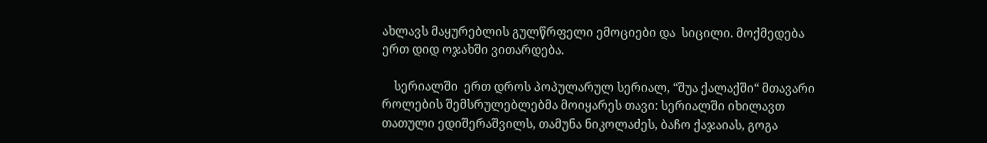ახლავს მაყურებლის გულწრფელი ემოციები და  სიცილი. მოქმედება ერთ დიდ ოჯახში ვითარდება.

    სერიალში  ერთ დროს პოპულარულ სერიალ, “შუა ქალაქში“ მთავარი როლების შემსრულებლებმა მოიყარეს თავი: სერიალში იხილავთ თათული ედიშერაშვილს, თამუნა ნიკოლაძეს, ბაჩო ქაჯაიას, გოგა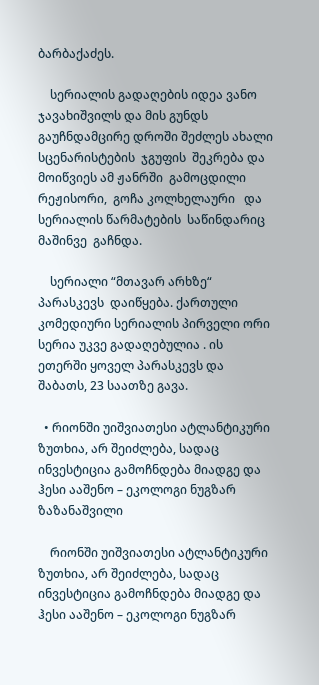ბარბაქაძეს.

    სერიალის გადაღების იდეა ვანო ჯავახიშვილს და მის გუნდს გაუჩნდამცირე დროში შეძლეს ახალი სცენარისტების  ჯგუფის  შეკრება და მოიწვიეს ამ ჟანრში  გამოცდილი რეჟისორი,  გოჩა კოლხელაური   და სერიალის წარმატების  საწინდარიც მაშინვე  გაჩნდა.

    სერიალი “მთავარ არხზე“ პარასკევს  დაიწყება. ქართული კომედიური სერიალის პირველი ორი სერია უკვე გადაღებულია . ის ეთერში ყოველ პარასკევს და შაბათს, 23 საათზე გავა.

  • რიონში უიშვიათესი ატლანტიკური ზუთხია, არ შეიძლება, სადაც ინვესტიცია გამოჩნდება მიადგე და ჰესი ააშენო – ეკოლოგი ნუგზარ ზაზანაშვილი

    რიონში უიშვიათესი ატლანტიკური ზუთხია, არ შეიძლება, სადაც ინვესტიცია გამოჩნდება მიადგე და ჰესი ააშენო – ეკოლოგი ნუგზარ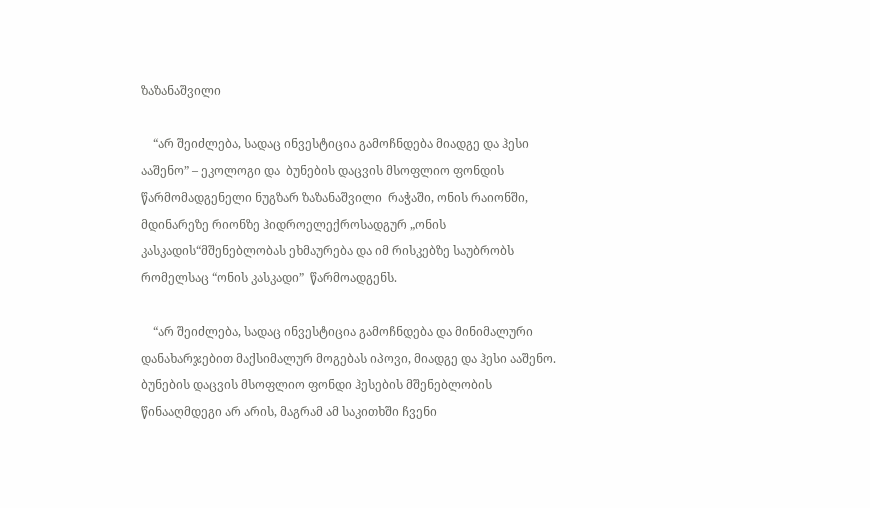ზაზანაშვილი

    “არ შეიძლება, სადაც ინვესტიცია გამოჩნდება მიადგე და ჰესი ააშენო” – ეკოლოგი და  ბუნების დაცვის მსოფლიო ფონდის წარმომადგენელი ნუგზარ ზაზანაშვილი  რაჭაში, ონის რაიონში, მდინარეზე რიონზე ჰიდროელექროსადგურ „ონის კასკადის“მშენებლობას ეხმაურება და იმ რისკებზე საუბრობს რომელსაც “ონის კასკადი”  წარმოადგენს.

    “არ შეიძლება, სადაც ინვესტიცია გამოჩნდება და მინიმალური დანახარჯებით მაქსიმალურ მოგებას იპოვი, მიადგე და ჰესი ააშენო. ბუნების დაცვის მსოფლიო ფონდი ჰესების მშენებლობის წინააღმდეგი არ არის, მაგრამ ამ საკითხში ჩვენი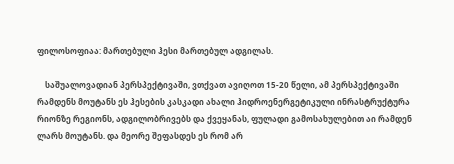ფილოსოფიაა: მართებული ჰესი მართებულ ადგილას.

    საშუალოვადიან პერსპექტივაში, ვთქვათ ავიღოთ 15-20 წელი, ამ პერსპექტივაში რამდენს მოუტანს ეს ჰესების კასკადი ახალი ჰიდროენერგეტიკული ინრასტრუქტურა რიონზე რეგიონს, ადგილობრივებს და ქვეყანას, ფულადი გამოსახულებით აი რამდენ ლარს მოუტანს. და მეორე შეფასდეს ეს რომ არ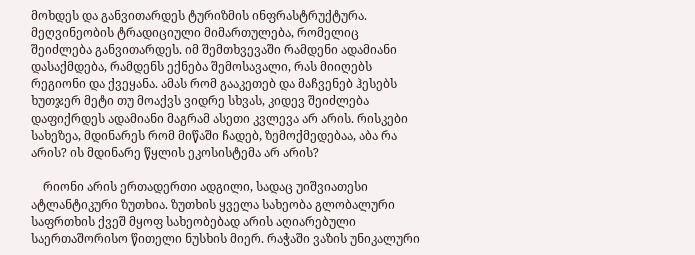მოხდეს და განვითარდეს ტურიზმის ინფრასტრუქტურა. მეღვინეობის ტრადიციული მიმართულება, რომელიც შეიძლება განვითარდეს. იმ შემთხვევაში რამდენი ადამიანი დასაქმდება, რამდენს ექნება შემოსავალი, რას მიიღებს რეგიონი და ქვეყანა. ამას რომ გააკეთებ და მაჩვენებ ჰესებს ხუთჯერ მეტი თუ მოაქვს ვიდრე სხვას, კიდევ შეიძლება დაფიქრდეს ადამიანი მაგრამ ასეთი კვლევა არ არის. რისკები სახეზეა, მდინარეს რომ მიწაში ჩადებ, ზემოქმედებაა, აბა რა არის? ის მდინარე წყლის ეკოსისტემა არ არის?

    რიონი არის ერთადერთი ადგილი, სადაც უიშვიათესი ატლანტიკური ზუთხია. ზუთხის ყველა სახეობა გლობალური საფრთხის ქვეშ მყოფ სახეობებად არის აღიარებული საერთაშორისო წითელი ნუსხის მიერ. რაჭაში ვაზის უნიკალური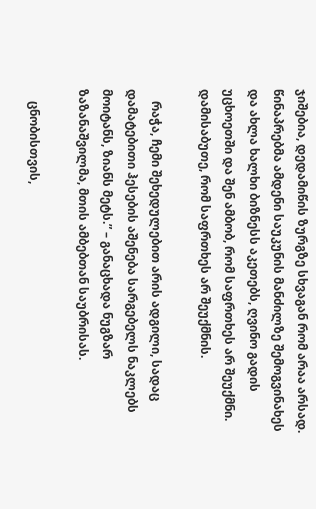ჯიშებია, დედამიწის ზურგზე სხვაგან რომ არაა არსად. წინაპრებმა ამდენი საუკუნის მანძილზე შემოგვინახეს და ახლა ხალხი ბიზნესს აკეთებს, ღვინო გადის უცხოეთში და შენ ამბობ, რომ საფრთხეს არ შეუქმნი. დამისაბუთე, რომ საფრთხეს არ შეუქმნის.

    რაჭა, ჩემი შეხედულებით არის ადგილი, სადაც დამატებითი ჰესების აშენება სარგებელს ნაკლებს მოიტანს, ზიანს მეტს.” – განაცხადა ნუგზარ ზაზანაშვილმა, მთის ამბებთან საუბრისას.

    ცნობისთვის,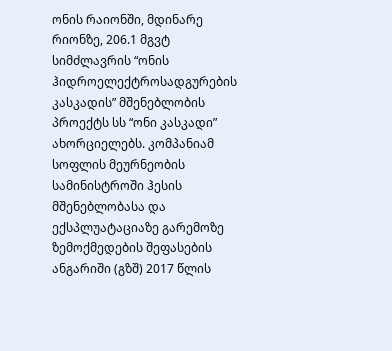ონის რაიონში, მდინარე რიონზე, 206.1 მგვტ სიმძლავრის “ონის ჰიდროელექტროსადგურების კასკადის” მშენებლობის პროექტს სს “ონი კასკადი” ახორციელებს. კომპანიამ სოფლის მეურნეობის სამინისტროში ჰესის მშენებლობასა და ექსპლუატაციაზე გარემოზე ზემოქმედების შეფასების ანგარიში (გზშ) 2017 წლის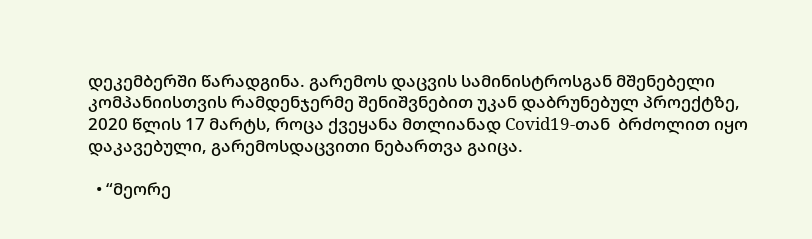დეკემბერში წარადგინა. გარემოს დაცვის სამინისტროსგან მშენებელი კომპანიისთვის რამდენჯერმე შენიშვნებით უკან დაბრუნებულ პროექტზე, 2020 წლის 17 მარტს, როცა ქვეყანა მთლიანად Covid19-თან  ბრძოლით იყო დაკავებული, გარემოსდაცვითი ნებართვა გაიცა.

  • “მეორე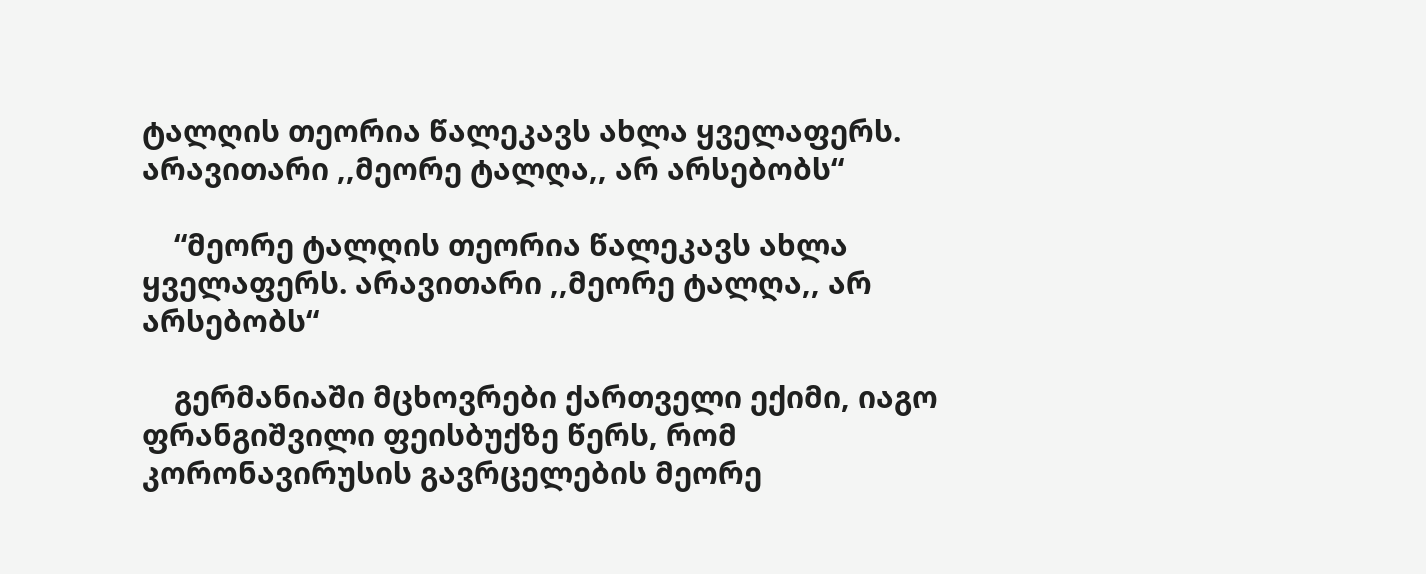ტალღის თეორია წალეკავს ახლა ყველაფერს. არავითარი ,,მეორე ტალღა,, არ არსებობს“

    “მეორე ტალღის თეორია წალეკავს ახლა ყველაფერს. არავითარი ,,მეორე ტალღა,, არ არსებობს“

    გერმანიაში მცხოვრები ქართველი ექიმი, იაგო ფრანგიშვილი ფეისბუქზე წერს, რომ კორონავირუსის გავრცელების მეორე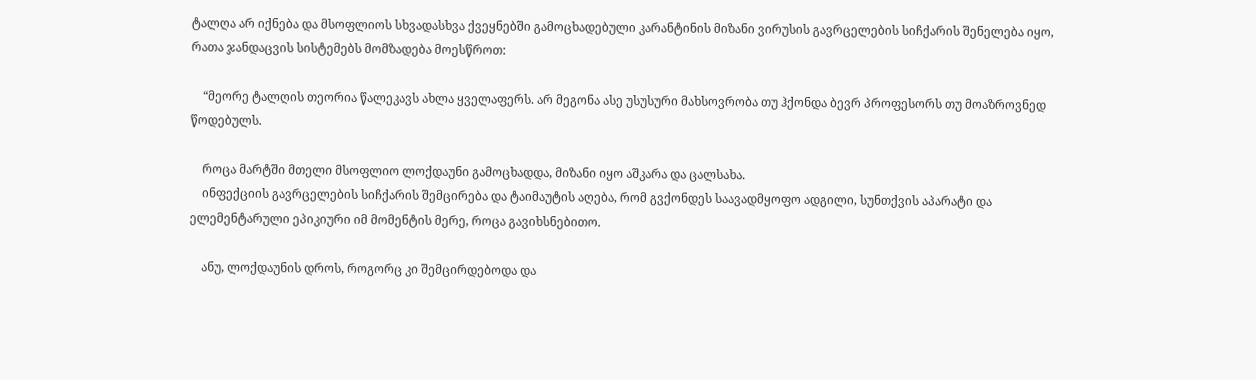ტალღა არ იქნება და მსოფლიოს სხვადასხვა ქვეყნებში გამოცხადებული კარანტინის მიზანი ვირუსის გავრცელების სიჩქარის შენელება იყო, რათა ჯანდაცვის სისტემებს მომზადება მოესწროთ:

    “მეორე ტალღის თეორია წალეკავს ახლა ყველაფერს. არ მეგონა ასე უსუსური მახსოვრობა თუ ჰქონდა ბევრ პროფესორს თუ მოაზროვნედ წოდებულს.

    როცა მარტში მთელი მსოფლიო ლოქდაუნი გამოცხადდა, მიზანი იყო აშკარა და ცალსახა.
    ინფექციის გავრცელების სიჩქარის შემცირება და ტაიმაუტის აღება, რომ გვქონდეს საავადმყოფო ადგილი, სუნთქვის აპარატი და ელემენტარული ეპიკიური იმ მომენტის მერე, როცა გავიხსნებითო.

    ანუ, ლოქდაუნის დროს, როგორც კი შემცირდებოდა და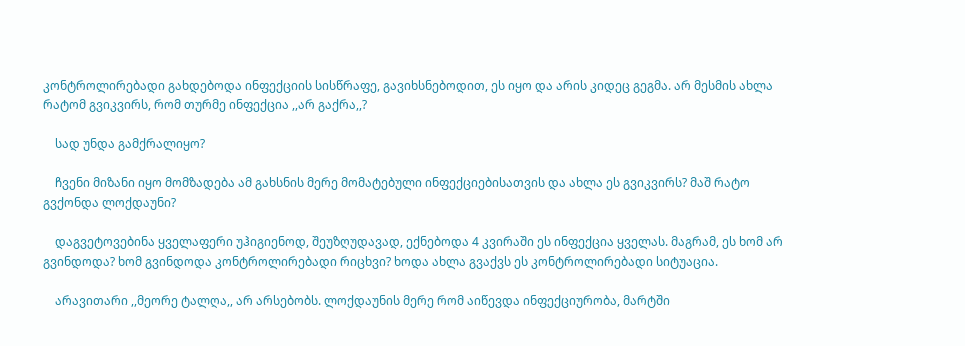კონტროლირებადი გახდებოდა ინფექციის სისწრაფე, გავიხსნებოდით, ეს იყო და არის კიდეც გეგმა. არ მესმის ახლა რატომ გვიკვირს, რომ თურმე ინფექცია ,,არ გაქრა,,?

    სად უნდა გამქრალიყო?

    ჩვენი მიზანი იყო მომზადება ამ გახსნის მერე მომატებული ინფექციებისათვის და ახლა ეს გვიკვირს? მაშ რატო გვქონდა ლოქდაუნი?

    დაგვეტოვებინა ყველაფერი უჰიგიენოდ, შეუზღუდავად, ექნებოდა 4 კვირაში ეს ინფექცია ყველას. მაგრამ, ეს ხომ არ გვინდოდა? ხომ გვინდოდა კონტროლირებადი რიცხვი? ხოდა ახლა გვაქვს ეს კონტროლირებადი სიტუაცია.

    არავითარი ,,მეორე ტალღა,, არ არსებობს. ლოქდაუნის მერე რომ აიწევდა ინფექციურობა, მარტში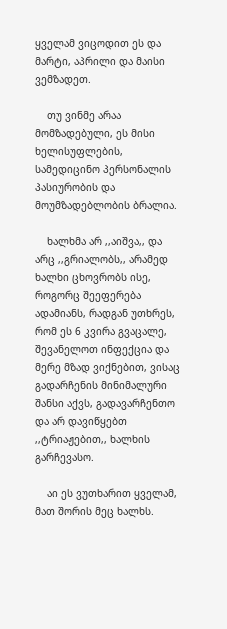ყველამ ვიცოდით ეს და მარტი, აპრილი და მაისი ვემზადეთ.

    თუ ვინმე არაა მომზადებული, ეს მისი ხელისუფლების, სამედიცინო პერსონალის პასიურობის და მოუმზადებლობის ბრალია.

    ხალხმა არ ,,აიშვა,, და არც ,,გრიალობს,, არამედ ხალხი ცხოვრობს ისე, როგორც შეეფერება ადამიანს, რადგან უთხრეს, რომ ეს 6 კვირა გვაცალე, შევანელოთ ინფექცია და მერე მზად ვიქნებით, ვისაც გადარჩენის მინიმალური შანსი აქვს, გადავარჩენთო და არ დავიწყებთ ,,ტრიაჟებით,, ხალხის გარჩევასო.

    აი ეს ვუთხარით ყველამ, მათ შორის მეც ხალხს.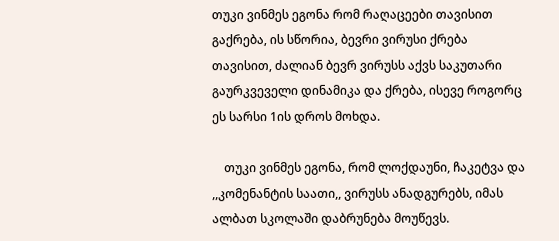თუკი ვინმეს ეგონა რომ რაღაცეები თავისით გაქრება, ის სწორია, ბევრი ვირუსი ქრება თავისით, ძალიან ბევრ ვირუსს აქვს საკუთარი გაურკვეველი დინამიკა და ქრება, ისევე როგორც ეს სარსი 1ის დროს მოხდა.

    თუკი ვინმეს ეგონა, რომ ლოქდაუნი, ჩაკეტვა და ,,კომენანტის საათი,, ვირუსს ანადგურებს, იმას ალბათ სკოლაში დაბრუნება მოუწევს.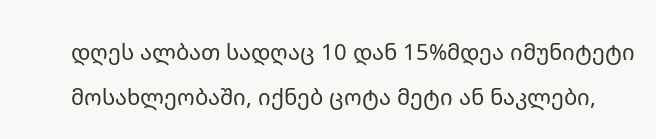დღეს ალბათ სადღაც 10 დან 15%მდეა იმუნიტეტი მოსახლეობაში, იქნებ ცოტა მეტი ან ნაკლები,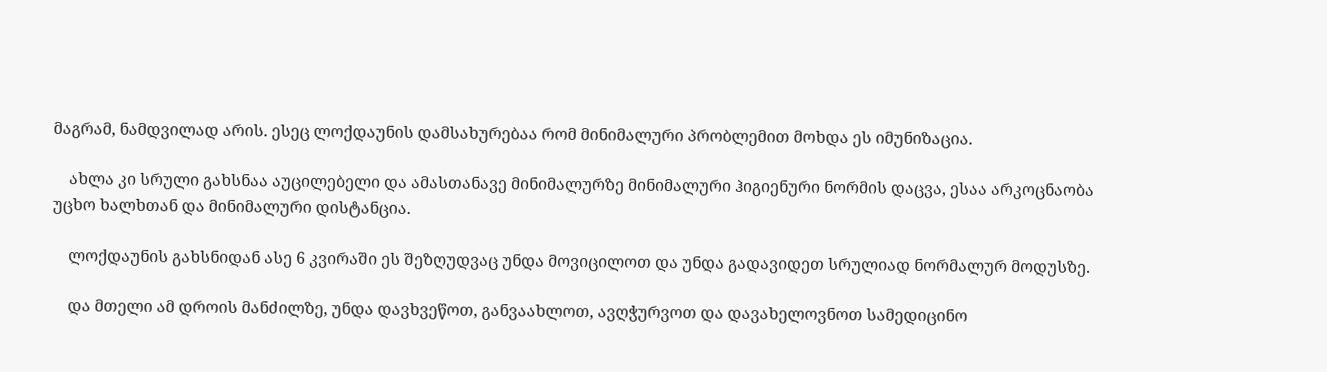მაგრამ, ნამდვილად არის. ესეც ლოქდაუნის დამსახურებაა რომ მინიმალური პრობლემით მოხდა ეს იმუნიზაცია.

    ახლა კი სრული გახსნაა აუცილებელი და ამასთანავე მინიმალურზე მინიმალური ჰიგიენური ნორმის დაცვა, ესაა არკოცნაობა უცხო ხალხთან და მინიმალური დისტანცია.

    ლოქდაუნის გახსნიდან ასე 6 კვირაში ეს შეზღუდვაც უნდა მოვიცილოთ და უნდა გადავიდეთ სრულიად ნორმალურ მოდუსზე.

    და მთელი ამ დროის მანძილზე, უნდა დავხვეწოთ, განვაახლოთ, ავღჭურვოთ და დავახელოვნოთ სამედიცინო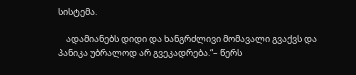სისტემა.

    ადამიანებს დიდი და ხანგრძლივი მომავალი გვაქვს და პანიკა უბრალოდ არ გვეკადრება.“– წერს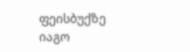ფეისბუქზე იაგო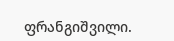ფრანგიშვილი.